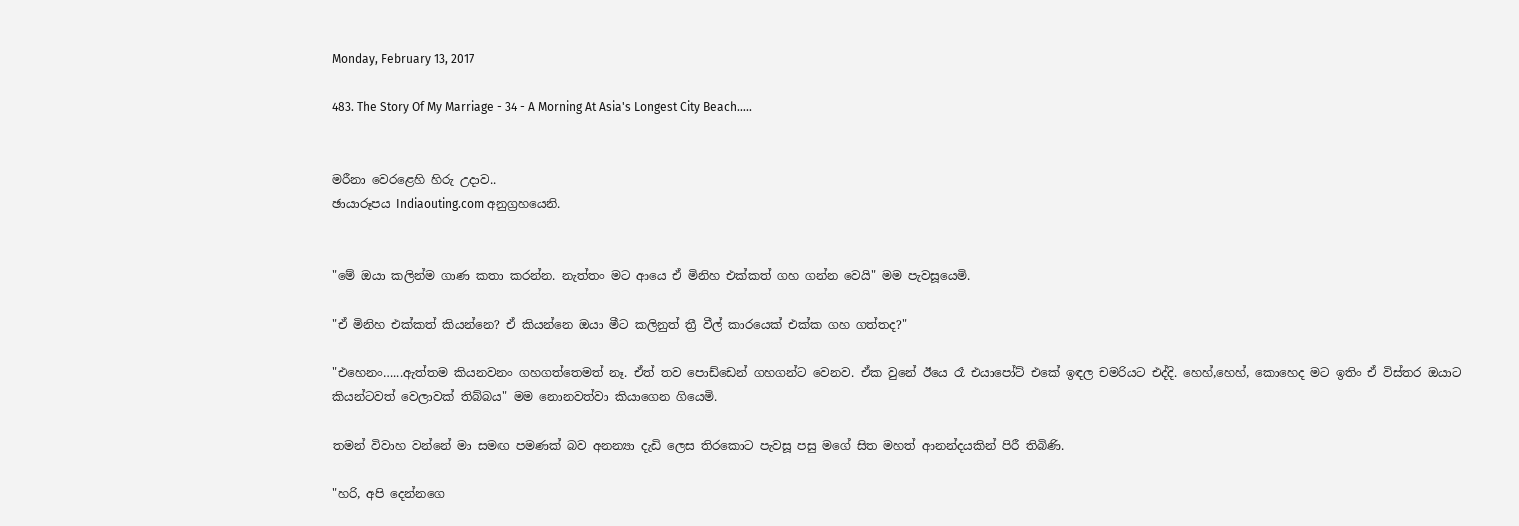Monday, February 13, 2017

483. The Story Of My Marriage - 34 - A Morning At Asia's Longest City Beach…..


මරීනා වෙරළෙහි හිරු උදාව..
ඡායාරූපය Indiaouting.com අනුග්‍රහයෙනි.


"මේ ඔයා කලින්ම ගාණ කතා කරන්න. නැත්තං මට ආයෙ ඒ මිනිහ එක්කත් ගහ ගන්න වෙයි" මම පැවසූයෙමි.

"ඒ මිනිහ එක්කත් කියන්නෙ? ඒ කියන්නෙ ඔයා මීට කලිනුත් ත්‍රී වීල් කාරයෙක් එක්ක ගහ ගත්තද?"

"එහෙනං…...ඇත්තම කියනවනං ගහගත්තෙමත් නෑ. ඒත් තව පොඩ්ඩෙන් ගහගන්ට වෙනව. ඒක වුනේ ඊයෙ රෑ එයාපෝට් එකේ ඉඳල චමරියට එද්දි. හෙහ්,හෙහ්, කොහෙද මට ඉතිං ඒ විස්තර ඔයාට කියන්ටවත් වෙලාවක් තිබ්බය" මම නොනවත්වා කියාගෙන ගියෙමි.

තමන් විවාහ වන්නේ මා සමඟ පමණක් බව අනන්‍යා දැඩි ලෙස තිරකොට පැවසූ පසු මගේ සිත මහත් ආනන්දයකින් පිරී තිබිණි.

"හරි, අපි දෙන්නගෙ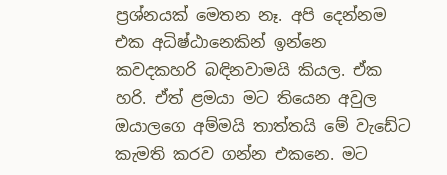ප්‍රශ්නයක් මෙතන නෑ. අපි දෙන්නම එක අධිෂ්ඨානෙකින් ඉන්නෙ කවදකහරි බඳිනවාමයි කියල. ඒක හරි. ඒත් ළමයා මට තියෙන අවුල ඔයාලගෙ අම්මයි තාත්තයි මේ වැඩේට කැමති කරව ගන්න එකනෙ. මට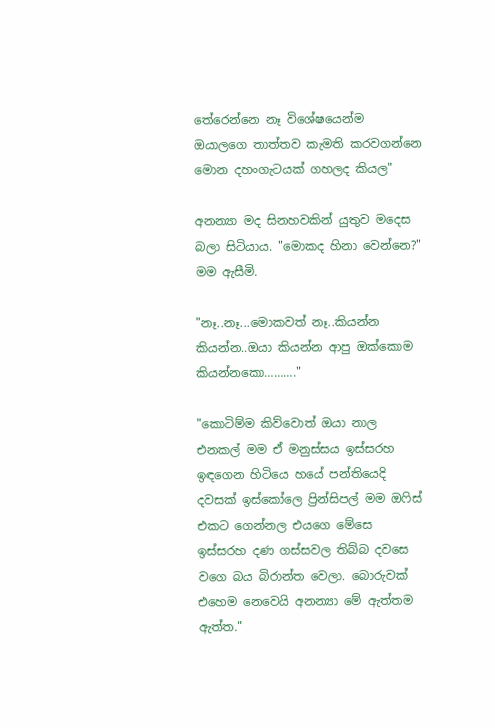තේරෙන්නෙ නෑ විශේෂයෙන්ම ඔයාලගෙ තාත්තව කැමති කරවගන්නෙ මොන දහංගැටයක් ගහලද කියල"

අනන්‍යා මද සිනහවකින් යුතුව මදෙස බලා සිටියාය. "මොකද හිනා වෙන්නෙ?" මම ඇසීමි.

"නෑ..නෑ...මොකවත් නෑ..කියන්න කියන්න..ඔයා කියන්න ආපු ඔක්කොම කියන්නකො………."

"කොටිම්ම කිව්වොත් ඔයා නාල එනකල් මම ඒ මනුස්සය ඉස්සරහ ඉඳගෙන හිටියෙ හයේ පන්තියෙදි දවසක් ඉස්කෝලෙ ප්‍රින්සිපල් මම ඔෆිස් එකට ගෙන්නල එයගෙ මේසෙ ඉස්සරහ දණ ගස්සවල තිබ්බ දවසෙ වගෙ බය බිරාන්ත වෙලා. බොරුවක් එහෙම නෙවෙයි අනන්‍යා මේ ඇත්තම ඇත්ත."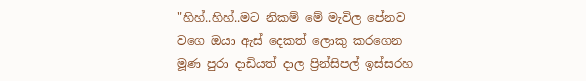"හිහ්..හිහ්..මට නිකම් මේ මැවිල පේනව වගෙ ඔයා ඇස් දෙකත් ලොකු කරගෙන මූණ පුරා දාඩියත් දාල ප්‍රින්සිපල් ඉස්සරහ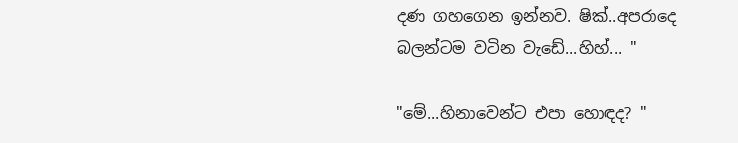දණ ගහගෙන ඉන්නව. ෂික්..අපරාදෙ බලන්ටම වටින වැඩේ...හිහ්... "

"මේ...හිනාවෙන්ට එපා හොඳද? "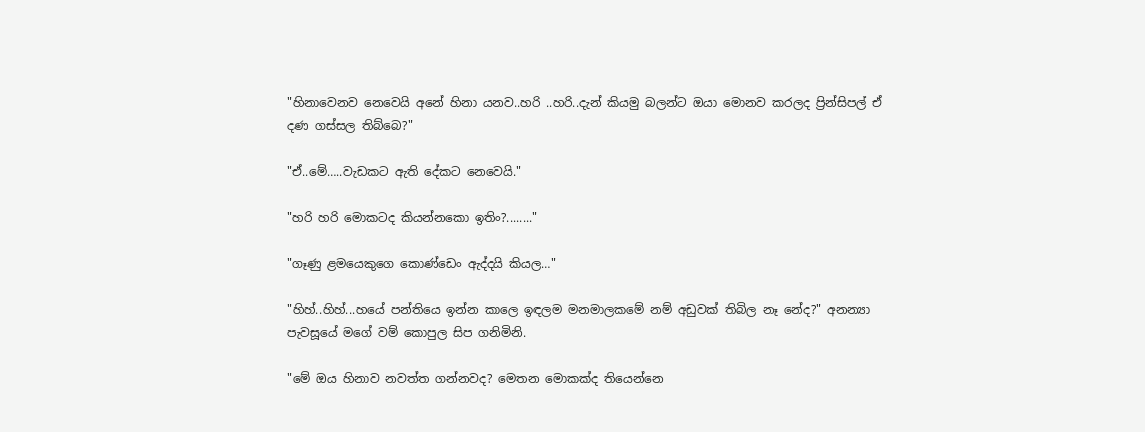"හිනාවෙනව නෙවෙයි අනේ හිනා යනව..හරි ..හරි..දැන් කියමු බලන්ට ඔයා මොනව කරලද ප්‍රින්සිපල් ඒ දණ ගස්සල තිබ්බෙ?"

"ඒ..මේ…..වැඩකට ඇති දේකට නෙවෙයි."

"හරි හරි මොකටද කියන්නකො ඉතිං?........"

"ගෑණු ළමයෙකුගෙ කොණ්ඩෙං ඇද්දයි කියල…"

"හිහ්..හිහ්...හයේ පන්තියෙ ඉන්න කාලෙ ඉඳලම මනමාලකමේ නම් අඩුවක් තිබිල නෑ නේද?" අනන්‍යා පැවසූයේ මගේ වම් කොපුල සිප ගනිමිනි.

"මේ ඔය හිනාව නවත්ත ගන්නවද? මෙතන මොකක්ද තියෙන්නෙ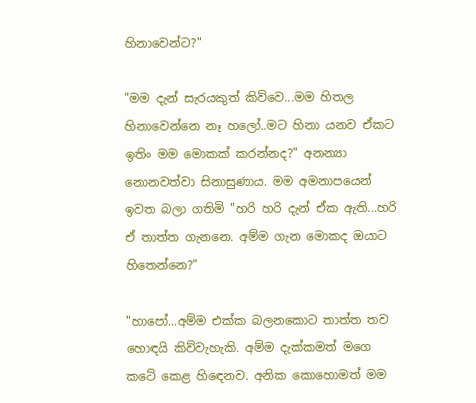හිනාවෙන්ට?"

"මම දැන් සැරයකුත් කිව්වෙ...මම හිතල හිනාවෙන්නෙ නෑ හලෝ..මට හිනා යනව ඒකට ඉතිං මම මොකක් කරන්නද?" අනන්‍යා නොනවත්වා සිනාසුණාය. මම අමනාපයෙන් ඉවත බලා ගතිමි "හරි හරි දැන් ඒක ඇති...හරි ඒ තාත්ත ගැනනෙ. අම්ම ගැන මොකද ඔයාට හිතෙන්නෙ?"

"හාපෝ...අම්ම එක්ක බලනකොට තාත්ත තව හොඳයි කිව්වැහැකි. අම්ම දැක්කමත් මගෙ කටේ කෙළ හිඳෙනව. අනික කොහොමත් මම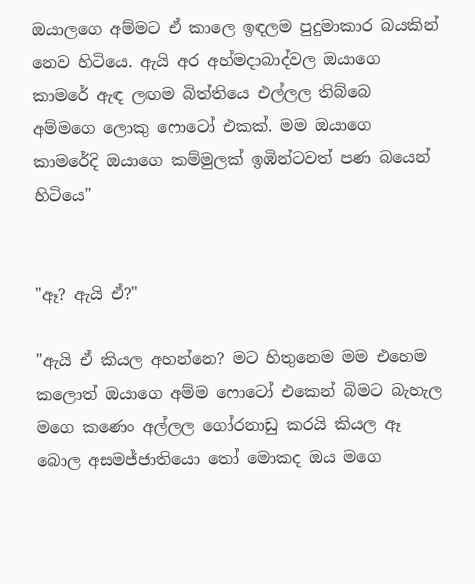ඔයාලගෙ අම්මට ඒ කාලෙ ඉඳලම පුදුමාකාර බයකින් නෙව හිටියෙ. ඇයි අර අහ්මදාබාද්වල ඔයාගෙ කාමරේ ඇඳ ලඟම බිත්තියෙ එල්ලල තිබ්බෙ අම්මගෙ ලොකු ෆොටෝ එකක්. මම ඔයාගෙ කාමරේදි ඔයාගෙ කම්මුලක් ඉඹින්ටවත් පණ බයෙන් හිටියෙ"


"ඈ? ඇයි ඒ?"

"ඇයි ඒ කියල අහන්නෙ? මට හිතුනෙම මම එහෙම කලොත් ඔයාගෙ අම්ම ෆොටෝ එකෙන් බිමට බැහැල මගෙ කණෙං අල්ලල ගෝරනාඩු කරයි කියල ඈ බොල අසමජ්ජාතියො තෝ මොකද ඔය මගෙ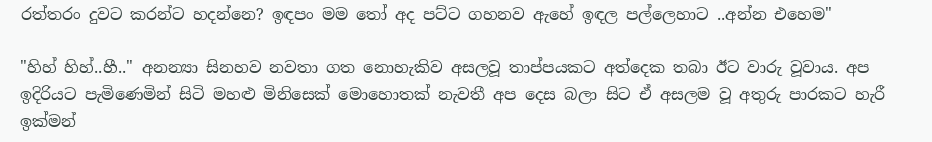රත්තරං දුවට කරන්ට හදන්නෙ? ඉඳපං මම තෝ අද පට්ට ගහනව ඇහේ ඉඳල පල්ලෙහාට ..අන්න එහෙම"

"හිහ් හිහ්..හී.." අනන්‍යා සිනහව නවතා ගත නොහැකිව අසලවූ තාප්පයකට අත්දෙක තබා ඊට වාරු වූවාය. අප ඉදිරියට පැමිණෙමින් සිටි මහළු මිනිසෙක් මොහොතක් නැවතී අප දෙස බලා සිට ඒ අසලම වූ අතුරු පාරකට හැරී ඉක්මන්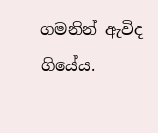ගමනින් ඇවිද ගියේය.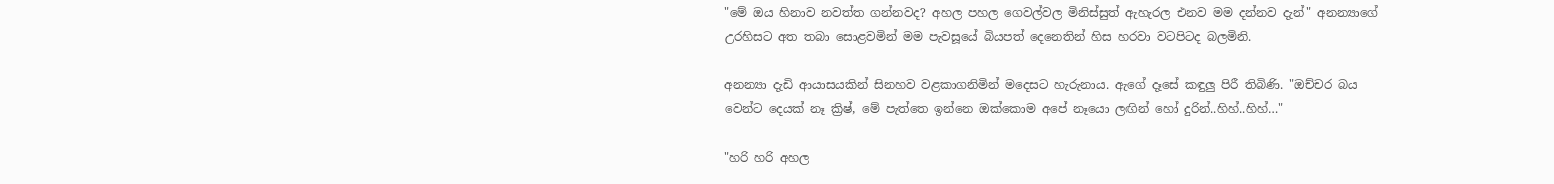"මේ ඔය හිනාව නවත්ත ගන්නවද? අහල පහල ගෙවල්වල මිනිස්සුත් ඇහැරල එනව මම දන්නව දැන්" අනන්‍යාගේ උරහිසට අත තබා සොළවමින් මම පැවසූයේ බියපත් දෙනෙතින් හිස හරවා වටපිටද බලමිනි.

අනන්‍යා දැඩි ආයාසයකින් සිනහව වළකාගනිමින් මදෙසට හැරුනාය. ඇගේ දෑසේ කඳුලු පිරී තිබිණි. "ඔච්චර බය වෙන්ට දෙයක් නෑ ක්‍රිෂ්, මේ පැත්තෙ ඉන්නෙ ඔක්කොම අපේ නෑයො ලඟින් හෝ දුරින්..හිහ්..හිහ්…"

"හරි හරි අහල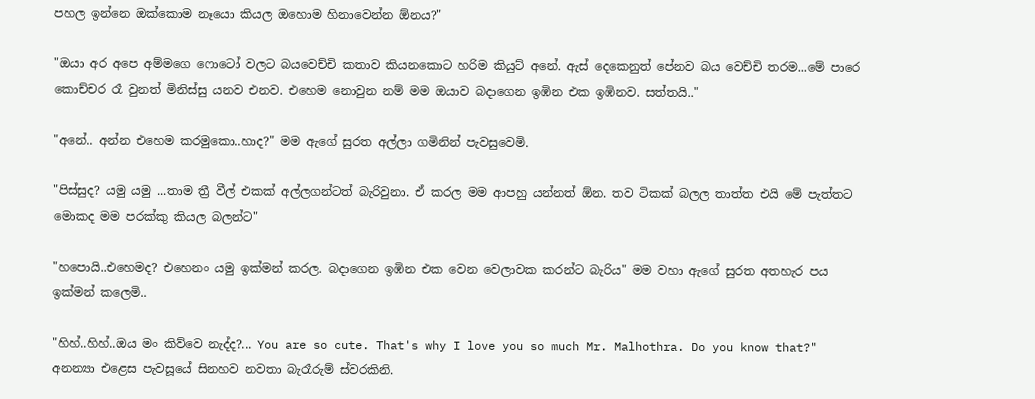පහල ඉන්නෙ ඔක්කොම නෑයො කියල ඔහොම හිනාවෙන්න ඕනය?"

"ඔයා අර අපෙ අම්මගෙ ෆොටෝ වලට බයවෙච්චි කතාව කියනකොට හරිම කියුට් අනේ. ඇස් දෙකෙනුත් පේනව බය වෙච්චි තරම...මේ පාරෙ කොච්චර රෑ වුනත් මිනිස්සු යනව එනව. එහෙම නොවුන නම් මම ඔයාව බදාගෙන ඉඹින එක ඉඹිනව. සත්තයි.."

"අනේ.. අන්න එහෙම කරමුකො..හාද?" මම ඇගේ සුරත අල්ලා ගමිනින් පැවසුවෙමි.

"පිස්සුද? යමු යමු ...තාම ත්‍රී වීල් එකක් අල්ලගන්ටත් බැරිවුනා. ඒ කරල මම ආපහු යන්නත් ඕන. තව ටිකක් බලල තාත්ත එයි මේ පැත්තට මොකද මම පරක්කු කියල බලන්ට"

"හපොයි..එහෙමද? එහෙනං යමු ඉක්මන් කරල. බදාගෙන ඉඹින එක වෙන වෙලාවක කරන්ට බැරිය" මම වහා ඇගේ සුරත අතහැර පය ඉක්මන් කලෙමි..

"හිහ්..හිහ්..ඔය මං කිව්වෙ නැද්ද?... You are so cute. That's why I love you so much Mr. Malhothra. Do you know that?" අනන්‍යා එළෙස පැවසූයේ සිනහව නවතා බැරෑරුම් ස්වරකිනි.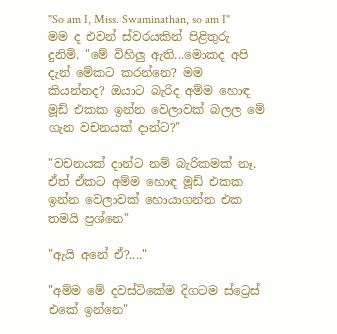"So am I, Miss. Swaminathan, so am I" මම ද එවන් ස්වරයකින් පිළිතුරු දුනිමි. "මේ විහිලු ඇති...මොකද අපි දැන් මේකට කරන්නෙ? මම කියන්නද? ඔයාට බැරිද අම්ම හොඳ මූඩ් එකක ඉන්න වෙලාවක් බලල මේ ගැන වචනයක් දාන්ට?"

"වචනයක් දාන්ට නම් බැරිකමක් නෑ. ඒත් ඒකට අම්ම හොඳ මූඩ් එකක ඉන්න වෙලාවක් හොයාගන්න එක තමයි ප්‍රශ්නෙ"

"ඇයි අනේ ඒ?...."

"අම්ම මේ දවස්ටිකේම දිගටම ස්ට්‍රෙස් එකේ ඉන්නෙ"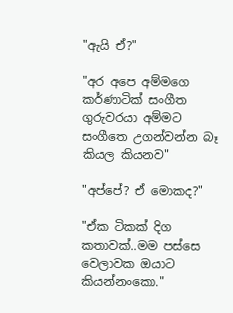"ඇයි ඒ?"

"අර අපෙ අම්මගෙ කර්ණාටික් සංගීත ගුරුවරයා අම්මට සංගීතෙ උගන්වන්න බෑ කියල කියනව"

"අප්පේ? ඒ මොකද?"

"ඒක ටිකක් දිග කතාවක්..මම පස්සෙ වෙලාවක ඔයාට කියන්නංකො."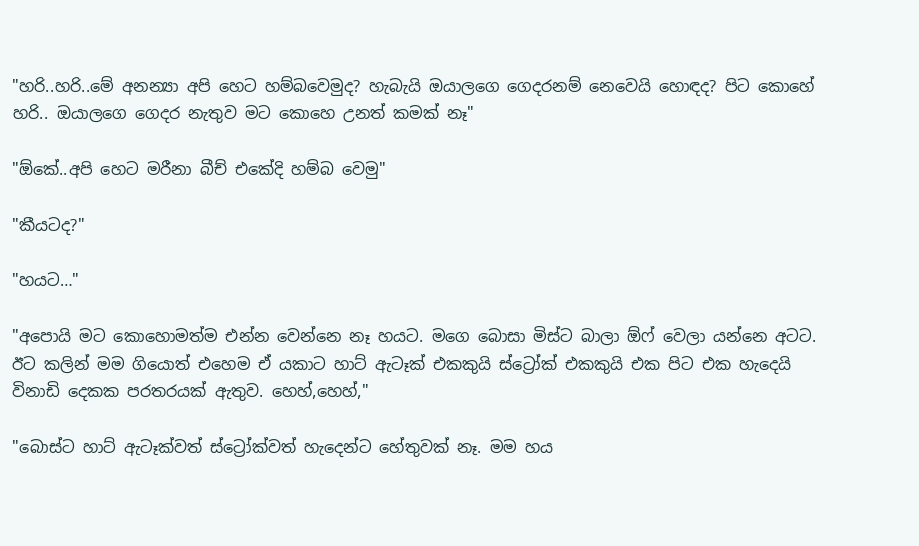"හරි..හරි..මේ අනන්‍යා අපි හෙට හම්බවෙමුද? හැබැයි ඔයාලගෙ ගෙදරනම් නෙවෙයි හොඳද? පිට කොහේ හරි.. ඔයාලගෙ ගෙදර නැතුව මට කොහෙ උනත් කමක් නෑ"

"ඕකේ..අපි හෙට මරීනා බීච් එකේදි හම්බ වෙමු"

"කීයටද?"

"හයට…"

"අපොයි මට කොහොමත්ම එන්න වෙන්නෙ නෑ හයට. මගෙ බොසා මිස්ට බාලා ඕෆ් වෙලා යන්නෙ අටට. ඊට කලින් මම ගියොත් එහෙම ඒ යකාට හාට් ඇටෑක් එකකුයි ස්ට්‍රෝක් එකකුයි එක පිට එක හැදෙයි විනාඩි දෙකක පරතරයක් ඇතුව. හෙහ්,හෙහ්,"

"බොස්ට හාට් ඇටෑක්වත් ස්ට්‍රෝක්වත් හැදෙන්ට හේතුවක් නෑ. මම හය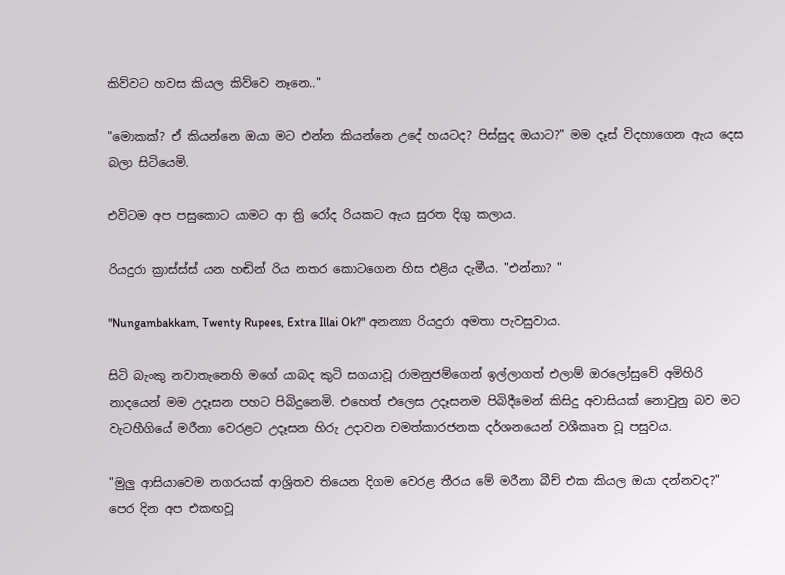කිව්වට හවස කියල කිව්වෙ නෑනෙ.."

"මොකක්? ඒ කියන්නෙ ඔයා මට එන්න කියන්නෙ උදේ හයටද? පිස්සුද ඔයාට?" මම දෑස් විදහාගෙන ඇය දෙස බලා සිටියෙමි.

එවිටම අප පසුකොට යාමට ආ ත්‍රි රෝද රියකට ඇය සුරත දිගු කලාය.

රියදුරා ක්‍රාස්ස්ස් යන හඬින් රිය නතර කොටගෙන හිස එළිය දැමීය. "එන්නා? "

"Nungambakkam, Twenty Rupees, Extra Illai Ok?" අනන්‍යා රියදුරා අමතා පැවසුවාය.

සිටි බැංකු නවාතැනෙහි මගේ යාබද කුටි සගයාවූ රාමනුජම්ගෙන් ඉල්ලාගත් එලාම් ඔරලෝසුවේ අමිහිරි නාදයෙන් මම උදෑසන පහට පිබිදුනෙමි. එහෙත් එලෙස උදෑසනම පිබිදීමෙන් කිසිදු අවාසියක් නොවුනු බව මට වැටහීගියේ මරීනා වෙරළට උදෑසන හිරු උදාවන චමත්කාරජනක දර්ශනයෙන් වශීකෘත වූ පසුවය.

"මුලු ආසියාවෙම නගරයක් ආශ්‍රිතව තියෙන දිගම වෙරළ තීරය මේ මරීනා බීච් එක කියල ඔයා දන්නවද?" පෙර දින අප එකඟවූ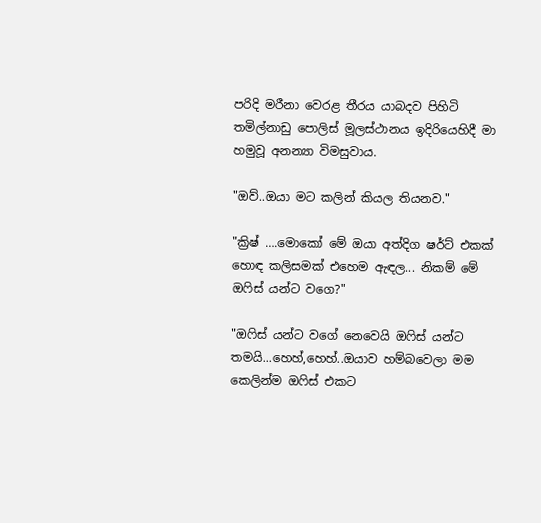පරිදි මරීනා වෙරළ තීරය යාබදව පිහිටි තමිල්නාඩු පොලිස් මූලස්ථානය ඉදිරියෙහිදී මා හමුවූ අනන්‍යා විමසුවාය.

"ඔව්..ඔයා මට කලින් කියල තියනව."

"ක්‍රිෂ් ….මොකෝ මේ ඔයා අත්දිග ෂර්ට් එකක් හොඳ කලිසමක් එහෙම ඇඳල... නිකම් මේ ඔෆිස් යන්ට වගෙ?"

"ඔෆිස් යන්ට වගේ නෙවෙයි ඔෆිස් යන්ට තමයි...හෙහ්,හෙහ්..ඔයාව හම්බවෙලා මම කෙලින්ම ඔෆිස් එකට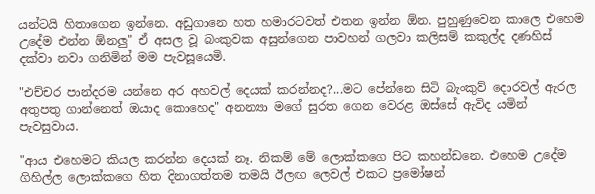යන්ටයි හිතාගෙන ඉන්නෙ. අඩුගානෙ හත හමාරටවත් එතන ඉන්න ඕන. පුහුණුවෙන කාලෙ එහෙම උදේම එන්න ඕනලු" ඒ අසල වූ බංකුවක අසුන්ගෙන පාවහන් ගලවා කලිසම් කකුල්ද දණහිස් දක්වා නවා ගනිමින් මම පැවසූයෙමි.

"එච්චර පාන්දරම යන්නෙ අර අහවල් දෙයක් කරන්නද?...මට පේන්නෙ සිටි බැංකුව් දොරවල් ඇරල අතුපතු ගාන්නෙත් ඔයාද කොහෙද" අනන්‍යා මගේ සුරත ගෙන වෙරළ ඔස්සේ ඇවිද යමින් පැවසුවාය.

"ආය එහෙමට කියල කරන්න දෙයක් නෑ. නිකම් මේ ලොක්කගෙ පිට කහන්ඩනෙ. එහෙම උදේම ගිහිල්ල ලොක්කගෙ හිත දිනාගත්තම තමයි ඊලඟ ලෙවල් එකට ප්‍රමෝෂන්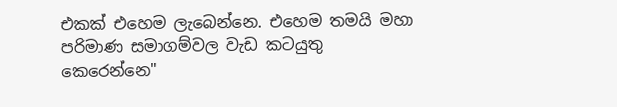එකක් එහෙම ලැබෙන්නෙ. එහෙම තමයි මහා පරිමාණ සමාගම්වල වැඩ කටයුතු කෙරෙන්නෙ"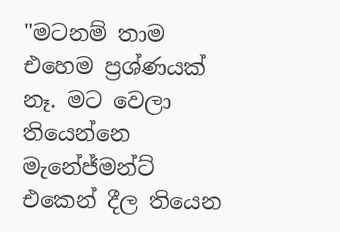"මටනම් තාම එහෙම ප්‍රශ්ණයක් නෑ. මට වෙලා තියෙන්නෙ මැනේජ්මන්ට් එකෙන් දීල තියෙන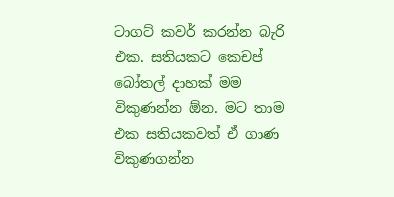ටාගට් කවර් කරන්න බැරි එක. සතියකට කෙචප් බෝතල් දාහක් මම විකුණන්න ඕන. මට තාම එක සතියකවත් ඒ ගාණ විකුණගන්න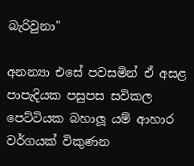බැරිවුනා"

අනන්‍යා එසේ පවසමින් ඒ අසළ පාපැදියක පසුපස සවිකල පෙට්ටියක බහාලූ යම් ආහාර වර්ගයක් විකුණන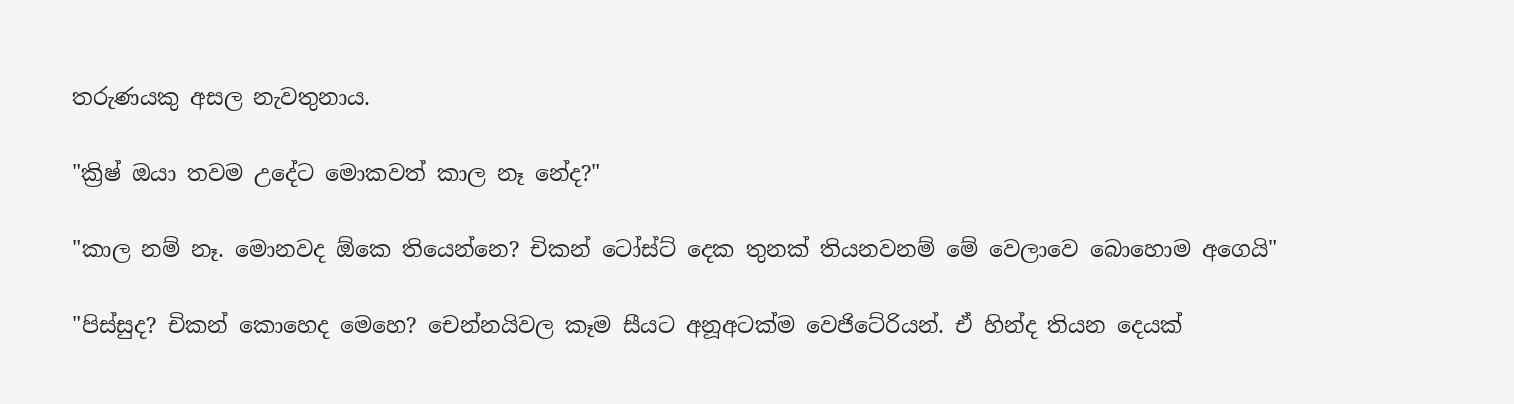තරුණයකු අසල නැවතුනාය.

"ක්‍රිෂ් ඔයා තවම උදේට මොකවත් කාල නෑ නේද?"

"කාල නම් නෑ. මොනවද ඕකෙ තියෙන්නෙ? චිකන් ටෝස්ට් දෙක තුනක් තියනවනම් මේ වෙලාවෙ බොහොම අගෙයි"

"පිස්සුද? චිකන් කොහෙද මෙහෙ? චෙන්නයිවල කෑම සීයට අනූඅටක්ම වෙජිටේරියන්. ඒ හින්ද තියන දෙයක්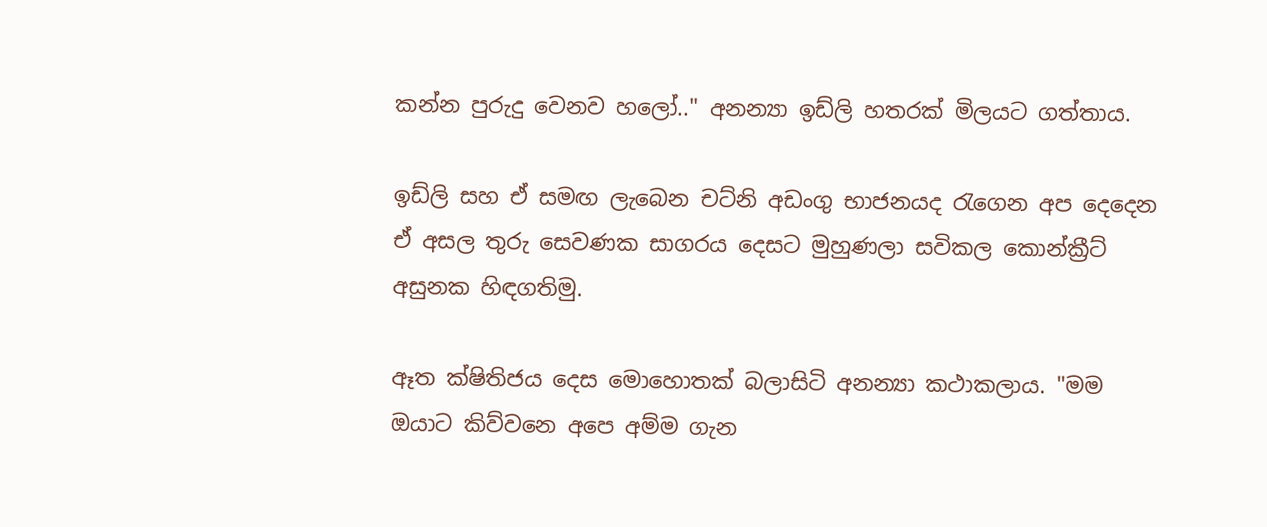කන්න පුරුදු වෙනව හලෝ.." අනන්‍යා ඉඩ්ලි හතරක් මිලයට ගත්තාය.

ඉඩ්ලි සහ ඒ සමඟ ලැබෙන චට්නි අඩංගු භාජනයද රැගෙන අප දෙදෙන ඒ අසල තුරු සෙවණක සාගරය දෙසට මුහුණලා සවිකල කොන්ක්‍රීට් අසුනක හිඳගතිමු.

ඈත ක්ෂිතිජය දෙස මොහොතක් බලාසිටි අනන්‍යා කථාකලාය. "මම ඔයාට කිව්වනෙ අපෙ අම්ම ගැන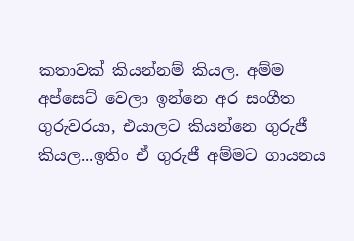කතාවක් කියන්නම් කියල. අම්ම අප්සෙට් වෙලා ඉන්නෙ අර සංගීත ගුරුවරයා, එයාලට කියන්නෙ ගුරුජී කියල...ඉතිං ඒ ගුරුජී අම්මට ගායනය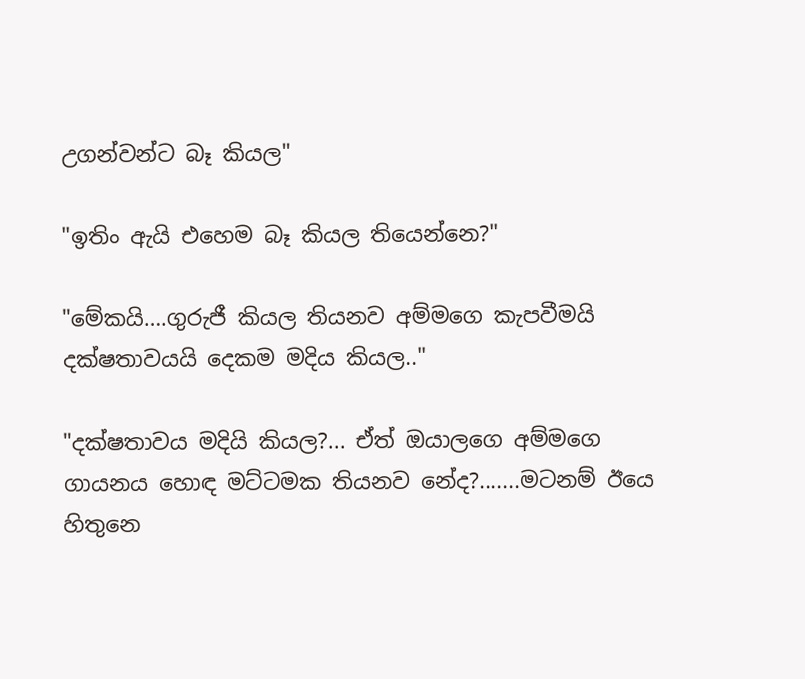උගන්වන්ට බෑ කියල"

"ඉතිං ඇයි එහෙම බෑ කියල තියෙන්නෙ?"

"මේකයි….ගුරුජී කියල තියනව අම්මගෙ කැපවීමයි දක්ෂතාවයයි දෙකම මදිය කියල.."

"දක්ෂතාවය මදියි කියල?... ඒත් ඔයාලගෙ අම්මගෙ ගායනය හොඳ මට්ටමක තියනව නේද?.......මටනම් ඊයෙ හිතුනෙ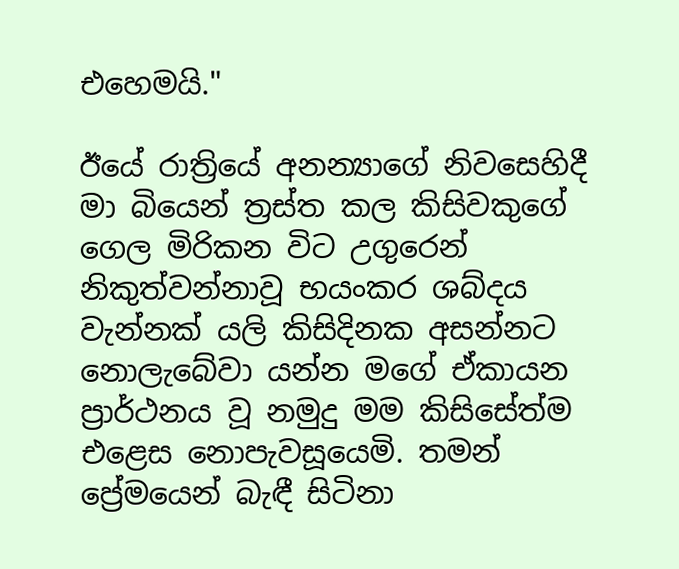එහෙමයි."

ඊයේ රාත්‍රියේ අනන්‍යාගේ නිවසෙහිදී මා බියෙන් ත්‍රස්ත කල කිසිවකුගේ ගෙල මිරිකන විට උගුරෙන් නිකුත්වන්නාවූ භයංකර ශබ්දය වැන්නක් යලි කිසිදිනක අසන්නට නොලැබේවා යන්න මගේ ඒකායන ප්‍රාර්ථනය වූ නමුදු මම කිසිසේත්ම එළෙස නොපැවසූයෙමි. තමන් ප්‍රේමයෙන් බැඳී සිටිනා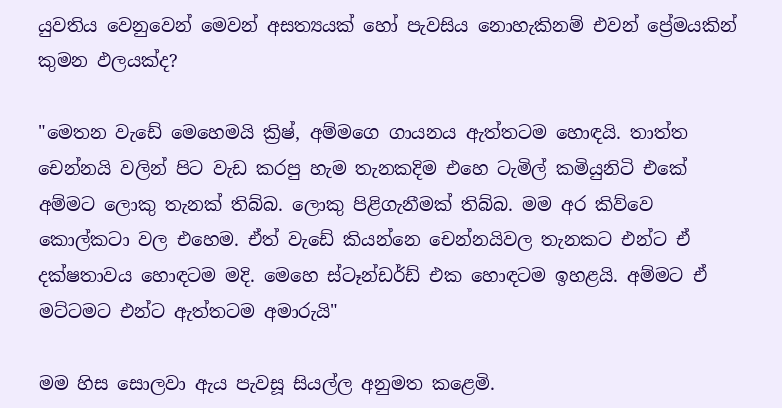යුවතිය වෙනුවෙන් මෙවන් අසත්‍යයක් හෝ පැවසිය නොහැකිනම් එවන් ප්‍රේමයකින් කුමන ඵලයක්ද?

"මෙතන වැඩේ මෙහෙමයි ක්‍රිෂ්, අම්මගෙ ගායනය ඇත්තටම හොඳයි. තාත්ත චෙන්නයි වලින් පිට වැඩ කරපු හැම තැනකදිම එහෙ ටැමිල් කමියුනිටි එකේ අම්මට ලොකු තැනක් තිබ්බ. ලොකු පිළිගැනීමක් තිබ්බ. මම අර කිව්වෙ කොල්කටා වල එහෙම. ඒත් වැඩේ කියන්නෙ චෙන්නයිවල තැනකට එන්ට ඒ දක්ෂතාවය හොඳටම මදි. මෙහෙ ස්ටෑන්ඩර්ඩ් එක හොඳටම ඉහළයි. අම්මට ඒ මට්ටමට එන්ට ඇත්තටම අමාරුයි"

මම හිස සොලවා ඇය පැවසූ සියල්ල අනුමත කළෙමි.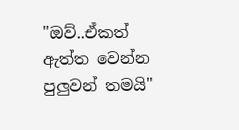"ඔව්..ඒකත් ඇත්ත වෙන්න පුලුවන් තමයි"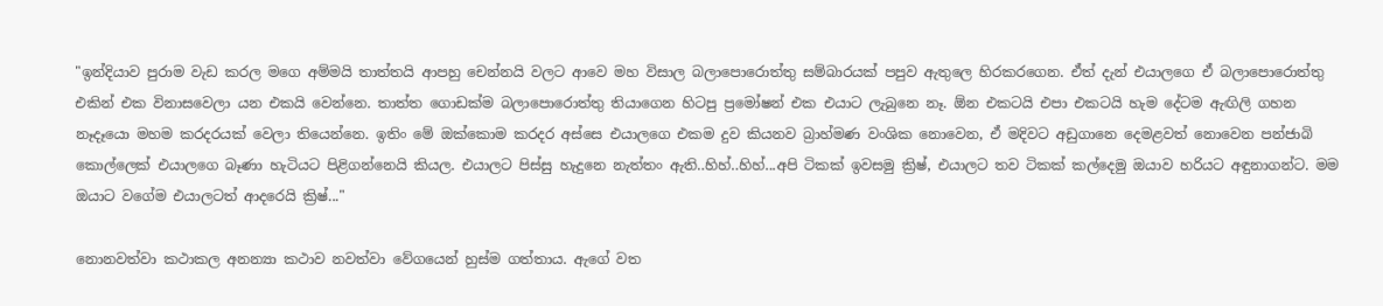"ඉන්දියාව පුරාම වැඩ කරල මගෙ අම්මයි තාත්තයි ආපහු චෙන්නයි වලට ආවෙ මහ විසාල බලාපොරොත්තු සම්බාරයක් පපුව ඇතුලෙ හිරකරගෙන. ඒත් දැන් එයාලගෙ ඒ බලාපොරොත්තු එකින් එක විනාසවෙලා යන එකයි වෙන්නෙ. තාත්ත ගොඩක්ම බලාපොරොත්තු තියාගෙන හිටපු ප්‍රමෝෂන් එක එයාට ලැබුනෙ නෑ. ඕන එකටයි එපා එකටයි හැම දේටම ඇඟිලි ගහන නෑදෑයො මහම කරදරයක් වෙලා තියෙන්නෙ. ඉතිං මේ ඔක්කොම කරදර අස්සෙ එයාලගෙ එකම දුව කියනව බ්‍රාහ්මණ වංශික නොවෙන, ඒ මදිවට අඩුගානෙ දෙමළවත් නොවෙන පන්ජාබි කොල්ලෙක් එයාලගෙ බෑණා හැටියට පිළිගන්නෙයි කියල. එයාලට පිස්සු හැදුනෙ නැත්තං ඇති..හිහ්..හිහ්...අපි ටිකක් ඉවසමු ක්‍රිෂ්, එයාලට තව ටිකක් කල්දෙමු ඔයාව හරියට අඳුනාගන්ට. මම ඔයාට වගේම එයාලටත් ආදරෙයි ක්‍රිෂ්..."

නොනවත්වා කථාකල අනන්‍යා කථාව නවත්වා වේගයෙන් හුස්ම ගත්තාය. ඇගේ වත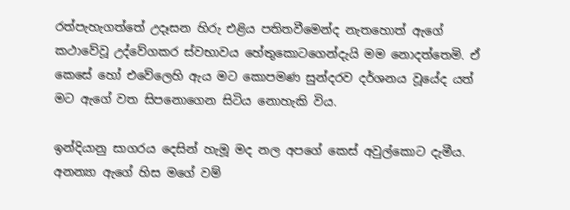රත්පැහැගත්තේ උදෑසන හිරු එළිය පතිතවීමෙන්ද නැතහොත් ඇගේ කථාවේවූ උද්වේගකර ස්වභාවය හේතුකොටගෙන්දැයි මම නොදත්තෙමි. ඒ කෙසේ හෝ එවේලෙහි ඇය මට කොපමණ සුන්දරව දර්ශනය වූයේද යත් මට ඇගේ වත සිපනොගෙන සිටිය නොහැකි විය.

ඉන්දියානු සාගරය දෙසින් හැමූ මද නල අපගේ කෙස් අවුල්කොට දැමීය. අනන්‍යා ඇගේ හිස මගේ වම්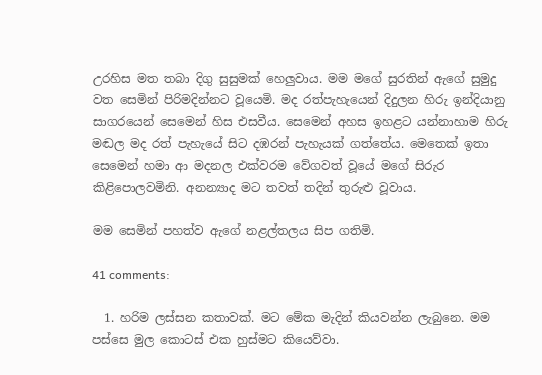උරහිස මත තබා දිගු සුසුමක් හෙලුවාය. මම මගේ සුරතින් ඇගේ සුමුදු වත සෙමින් පිරිමදින්නට වූයෙමි. මද රත්පැහැයෙන් දිදුලන හිරු ඉන්දියානු සාගරයෙන් සෙමෙන් හිස එසවීය. සෙමෙන් අහස ඉහළට යන්නාහාම හිරු මඬල මද රත් පැහැයේ සිට දඹරන් පැහැයක් ගත්තේය. මෙතෙක් ඉතා සෙමෙන් හමා ආ මදනල එක්වරම වේගවත් වූයේ මගේ සිරුර කිළිපොලවමිනි. අනන්‍යාද මට තවත් තදින් තුරුළු වූවාය.

මම සෙමින් පහත්ව ඇගේ නළල්තලය සිප ගතිමි.

41 comments:

  1. හරිම ලස්සන කතාවක්. මට මේක මැදින් කියවන්න ලැබුනෙ. මම පස්සෙ මුල කොටස් එක හුස්මට කියෙව්වා.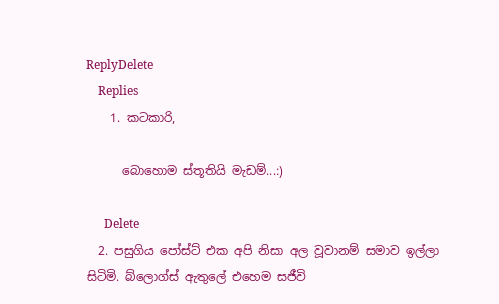ReplyDelete
    Replies
    1. කටකාරි,

      බොහොම ස්තූතියි මැඩම්...:)

      Delete
  2. පසුගිය පෝස්ට් එක අපි නිසා අල වූවානම් සමාව ඉල්ලා සිටිමි. බ්ලොග්ස් ඇතුලේ එහෙම සජීවි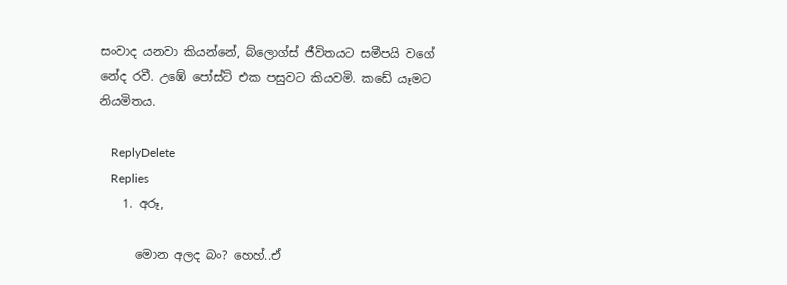සංවාද යනවා කියන්නේ, බ්ලොග්ස් ජීවිතයට සමීපයි වගේ නේද රවී. උඹේ පෝස්ට් එක පසුවට කියවමි. කඩේ යෑමට නියමිතය.

    ReplyDelete
    Replies
    1. අරූ,

      මොන අලද බං? හෙහ්..ඒ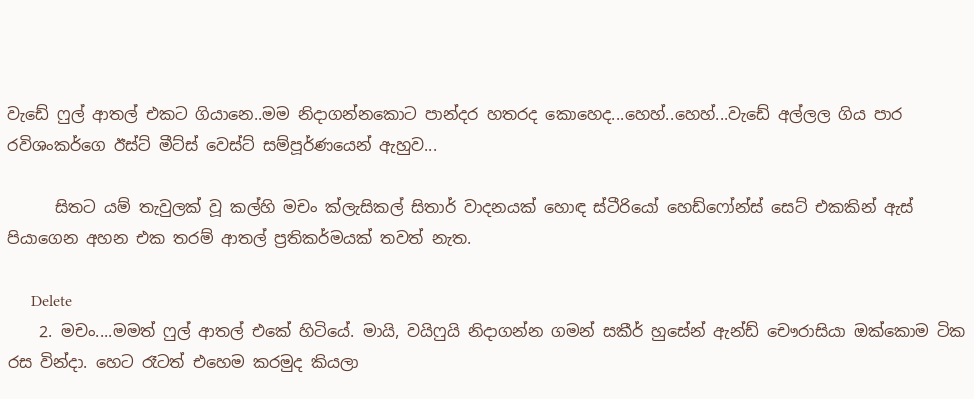වැඩේ ෆුල් ආතල් එකට ගියානෙ..මම නිදාගන්නකොට පාන්දර හතරද කොහෙද...හෙහ්..හෙහ්...වැඩේ අල්ලල ගිය පාර රවිශංකර්ගෙ ඊස්ට් මීට්ස් වෙස්ට් සම්පූර්ණයෙන් ඇහුව...

      සිතට යම් තැවුලක් වූ කල්හි මචං ක්ලැසිකල් සිතාර් වාදනයක් හොඳ ස්ටීරියෝ හෙඩ්ෆෝන්ස් සෙට් එකකින් ඇස් පියාගෙන අහන එක තරම් ආතල් ප්‍රතිකර්මයක් තවත් නැත.

      Delete
    2. මචං....මමත් ෆුල් ආතල් එකේ හිටියේ. මායි, වයිෆුයි නිදාගන්න ගමන් සකීර් හුසේන් ඇන්ඩ් චෞරාසියා ඔක්කොම ටික රස වින්දා. හෙට රෑටත් එහෙම කරමුද කියලා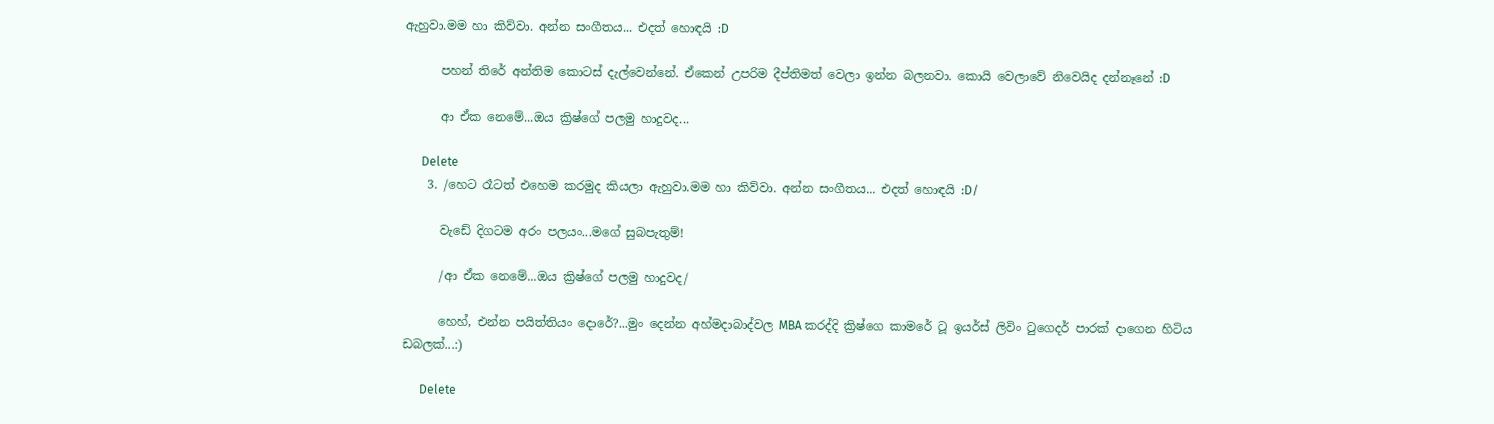ඇහුවා.මම හා කිව්වා. අන්න සංගීතය... එදත් හොඳයි :D

      පහන් තිරේ අන්තිම කොටස් දැල්වෙන්නේ. ඒකෙන් උපරිම දීප්තිමත් වෙලා ඉන්න බලනවා. කොයි වෙලාවේ නිවෙයිද දන්නෑනේ :D

      ආ ඒක නෙමේ...ඔය ක්‍රිෂ්ගේ පලමු හාදුවද...

      Delete
    3. /හෙට රෑටත් එහෙම කරමුද කියලා ඇහුවා.මම හා කිව්වා. අන්න සංගීතය... එදත් හොඳයි :D/

      වැඩේ දිගටම අරං පලයං...මගේ සුබපැතුම්!

      /ආ ඒක නෙමේ...ඔය ක්‍රිෂ්ගේ පලමු හාදුවද/

      හෙහ්, එන්න පයිත්තියං දොරේ?...මුං දෙන්න අහ්මදාබාද්වල MBA කරද්දි ක්‍රිෂ්ගෙ කාමරේ ටූ ඉයර්ස් ලිවිං ටුගෙදර් පාරක් දාගෙන හිටිය ඩබලක්...:)

      Delete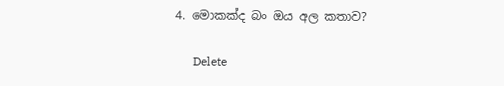4. මොකක්ද බං ඔය අල කතාව?

      Delete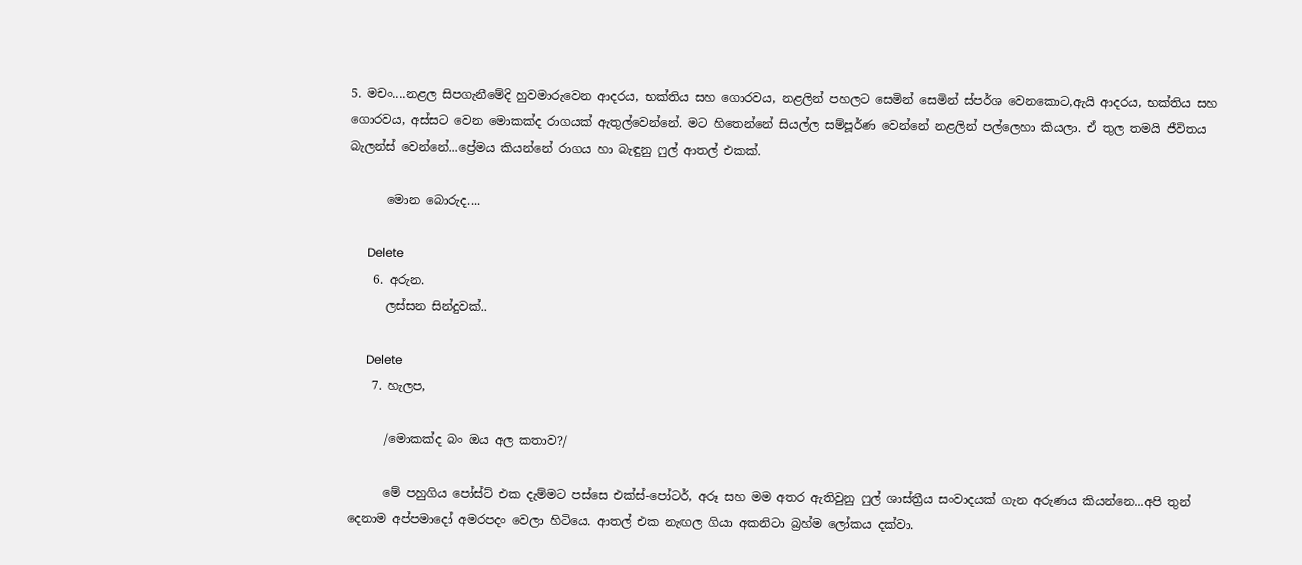5. මචං....නළල සිපගැනීමේදි හුවමාරුවෙන ආදරය, භක්තිය සහ ගොරවය, නළලින් පහලට සෙමින් සෙමින් ස්පර්ශ වෙනකොට,ඇයි ආදරය, භක්තිය සහ ගොරවය, අස්සට වෙන මොකක්ද රාගයක් ඇතුල්වෙන්නේ. මට හිතෙන්නේ සියල්ල සම්පූර්ණ වෙන්නේ නළලින් පල්ලෙහා කියලා. ඒ තුල තමයි ජීවිතය බැලන්ස් වෙන්නේ...ප්‍රේමය කියන්නේ රාගය හා බැඳුනු ෆුල් ආතල් එකක්.

      මොන බොරුද....

      Delete
    6. අරුන.
      ලස්සන සින්දුවක්..

      Delete
    7. හැලප,

      /මොකක්ද බං ඔය අල කතාව?/

      මේ පහුගිය පෝස්ට් එක දැම්මට පස්සෙ එක්ස්-පෝටර්, අරූ සහ මම අතර ඇතිවුනු ෆුල් ශාස්ත්‍රීය සංවාදයක් ගැන අරුණය කියන්නෙ...අපි තුන් දෙනාම අප්පමාදෝ අමරපදං වෙලා හිටියෙ. ආතල් එක නැඟල ගියා අකනිටා බ්‍රහ්ම ලෝකය දක්වා.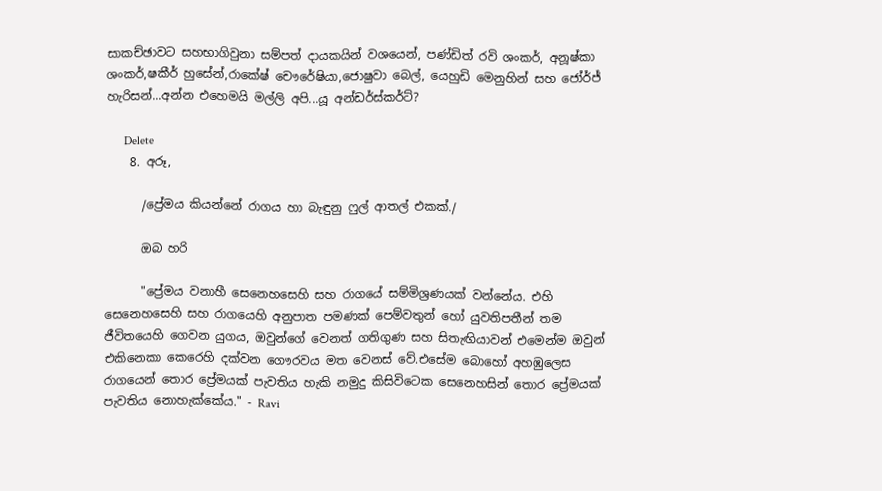සාකච්ඡාවට සහභාගිවුනා සම්පත් දායකයින් වශයෙන්, පණ්ඩිත් රවි ශංකර්, අනූෂ්කා ශංකර්,ෂකීර් හුසේන්,රාකේෂ් චෞරේෂියා,ජොෂුවා බෙල්, යෙහුඩි මෙනුහින් සහ ජෝර්ජ් හැරිසන්...අන්න එහෙමයි මල්ලි අපි...යූ අන්ඩර්ස්කර්ට්?

      Delete
    8. අරූ,

      /ප්‍රේමය කියන්නේ රාගය හා බැඳුනු ෆුල් ආතල් එකක්./

      ඔබ හරි

      "ප්‍රේමය වනාහී සෙනෙහසෙහි සහ රාගයේ සම්මිශ්‍රණයක් වන්නේය. එහි සෙනෙහසෙහි සහ රාගයෙහි අනුපාත පමණක් පෙම්වතුන් හෝ යුවතිපතීන් තම ජීවිතයෙහි ගෙවන යුගය, ඔවුන්ගේ වෙනත් ගතිගුණ සහ සිතැඟියාවන් එමෙන්ම ඔවුන් එකිනෙකා කෙරෙහි දක්වන ගෞරවය මත වෙනස් වේ.එසේම බොහෝ අහඹුලෙස රාගයෙන් තොර ප්‍රේමයක් පැවතිය හැකි නමුදු කිසිවිටෙක සෙනෙහසින් තොර ප්‍රේමයක් පැවතිය නොහැක්කේය." - Ravi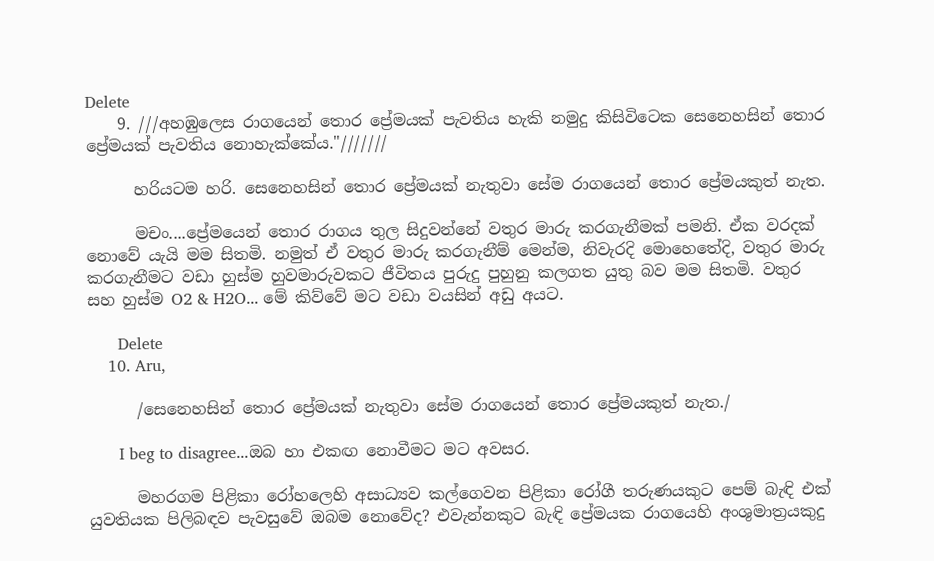Delete
    9. ///අහඹුලෙස රාගයෙන් තොර ප්‍රේමයක් පැවතිය හැකි නමුදු කිසිවිටෙක සෙනෙහසින් තොර ප්‍රේමයක් පැවතිය නොහැක්කේය."///////

      හරියටම හරි. සෙනෙහසින් තොර ප්‍රේමයක් නැතුවා සේම රාගයෙන් තොර ප්‍රේමයකුත් නැත.

      මචං....ප්‍රේමයෙන් තොර රාගය තුල සිදුවන්නේ වතුර මාරු කරගැනීමක් පමනි. ඒක වරදක් නොවේ යැයි මම සිතමි. නමුත් ඒ වතුර මාරු කරගැනීම් මෙන්ම, නිවැරදි මොහෙතේදි, වතුර මාරු කරගැනීමට වඩා හුස්ම හුවමාරුවකට ජීවිතය පුරුදු පුහුනු කලගත යුතු බව මම සිතමි. වතුර සහ හුස්ම O2 & H2O... මේ කිව්වේ මට වඩා වයසින් අඩු අයට.

      Delete
    10. Aru,

      /සෙනෙහසින් තොර ප්‍රේමයක් නැතුවා සේම රාගයෙන් තොර ප්‍රේමයකුත් නැත./

      I beg to disagree...ඔබ හා එකඟ නොවීමට මට අවසර.

      මහරගම පිළිකා රෝහලෙහි අසාධ්‍යව කල්ගෙවන පිළිකා රෝගී තරුණයකුට පෙම් බැඳි එක් යුවතියක පිලිබඳව පැවසුවේ ඔබම නොවේද? එවැන්නකුට බැඳි ප්‍රේමයක රාගයෙහි අංශුමාත්‍රයකුදු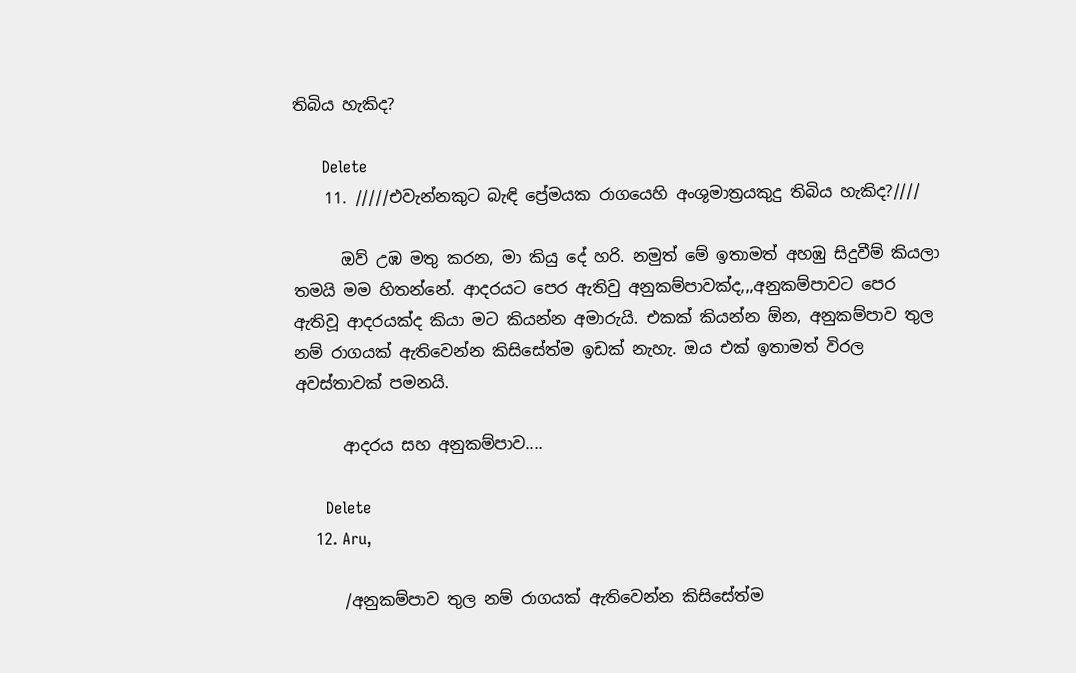තිබිය හැකිද?

      Delete
    11. /////එවැන්නකුට බැඳි ප්‍රේමයක රාගයෙහි අංශුමාත්‍රයකුදු තිබිය හැකිද?////

      ඔව් උඹ මතු කරන, මා කියු දේ හරි. නමුත් මේ ඉතාමත් අහඹු සිදුවීම් කියලා තමයි මම හිතන්නේ. ආදරයට පෙර ඇතිවු අනුකම්පාවක්ද,,,අනුකම්පාවට පෙර ඇතිවූ ආදරයක්ද කියා මට කියන්න අමාරුයි. එකක් කියන්න ඕන, අනුකම්පාව තුල නම් රාගයක් ඇතිවෙන්න කිසිසේත්ම ඉඩක් නැහැ. ඔය එක් ඉතාමත් විරල අවස්තාවක් පමනයි.

      ආදරය සහ අනුකම්පාව....

      Delete
    12. Aru,

      /අනුකම්පාව තුල නම් රාගයක් ඇතිවෙන්න කිසිසේත්ම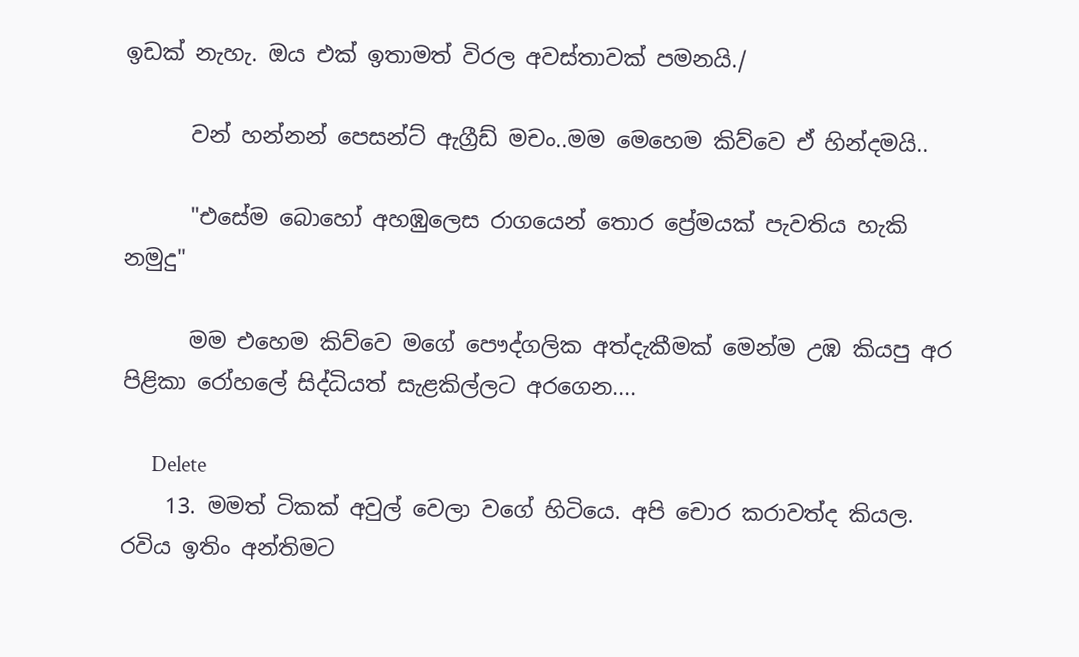ඉඩක් නැහැ. ඔය එක් ඉතාමත් විරල අවස්තාවක් පමනයි./

      වන් හන්නන් පෙසන්ට් ඇග්‍රීඩ් මචං..මම මෙහෙම කිව්වෙ ඒ හින්දමයි..

      "එසේම බොහෝ අහඹුලෙස රාගයෙන් තොර ප්‍රේමයක් පැවතිය හැකි නමුදු"

      මම එහෙම කිව්වෙ මගේ පෞද්ගලික අත්දැකීමක් මෙන්ම උඹ කියපු අර පිළිකා රෝහලේ සිද්ධියත් සැළකිල්ලට අරගෙන....

      Delete
    13. මමත් ටිකක් අවුල් වෙලා වගේ හිටියෙ. අපි චොර කරාවත්ද කියල. රවිය ඉතිං අන්තිමට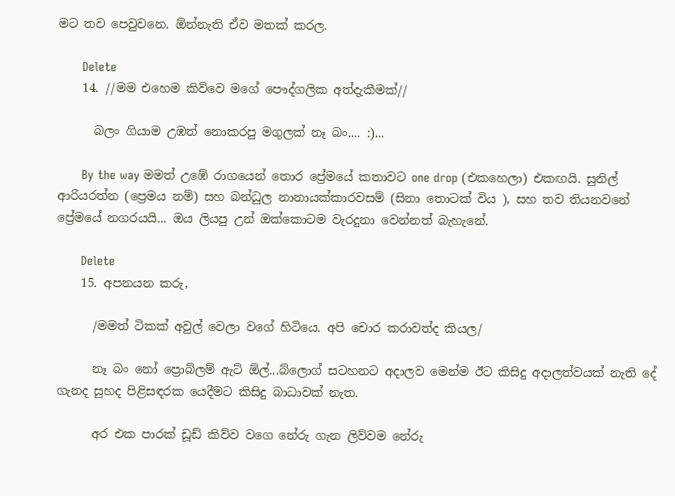මට තව පෙවුවනෙ. ඕන්නැති ඒව මතක් කරල.

      Delete
    14. //මම එහෙම කිව්වෙ මගේ පෞද්ගලික අත්දැකීමක්//

      බලං ගියාම උඹත් නොකරපු මගුලක් නෑ බං.... :)...

      By the way මමත් උඹේ රාගයෙන් තොර ප්‍රේමයේ කතාවට one drop (එකහෙලා) එකඟයි. සුනිල් ආරියරත්න (ප්‍රෙමය නම්) සහ බන්ධුල නානායක්කාරවසම් (සිනා තොටක් විය ), සහ තව තියනවනේ ප්‍රේමයේ නගරයයි... ඔය ලියපු උන් ඔක්කොටම වැරදුනා වෙන්නත් බැහැනේ.

      Delete
    15. අපනයන කරු,

      /මමත් ටිකක් අවුල් වෙලා වගේ හිටියෙ. අපි චොර කරාවත්ද කියල/

      නෑ බං නෝ ප්‍රොබ්ලම් ඇට් ඕල්...බ්ලොග් සටහනට අදාලව මෙන්ම ඊට කිසිදු අදාලත්වයක් නැති දේ ගැනද සුහද පිළිසඳරක යෙදීමට කිසිදු බාධාවක් නැත.

      අර එක පාරක් ඩූඩ් කිව්ව වගෙ නේරු ගැන ලිව්වම නේරු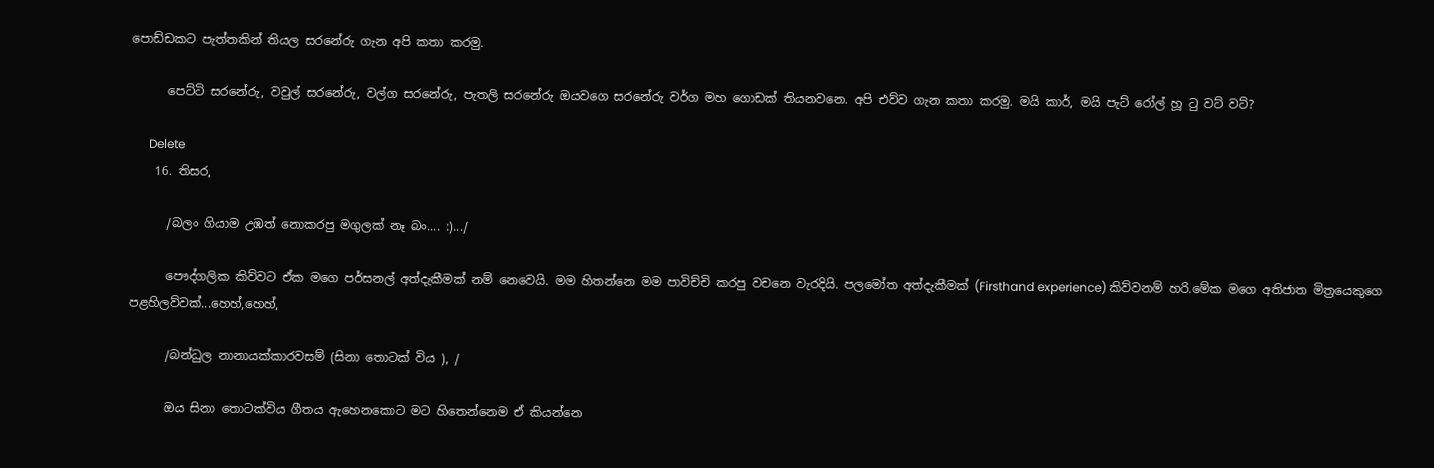පොඩ්ඩකට පැත්තකින් තියල සරනේරු ගැන අපි කතා කරමු.

      පෙට්ටි සරනේරු, වවුල් සරනේරු, වල්ග සරනේරු, පැතලි සරනේරු ඔයවගෙ සරනේරු වර්ග මහ ගොඩක් තියනවනෙ. අපි එව්ව ගැන කතා කරමු. මයි කාර්, මයි පැට් රෝල් හූ ටු වට් වට්?

      Delete
    16. තිසර,

      /බලං ගියාම උඹත් නොකරපු මගුලක් නෑ බං.... :).../

      පෞද්ගලික කිව්වට ඒක මගෙ පර්සනල් අත්දැකීමක් නම් නෙවෙයි. මම හිතන්නෙ මම පාවිච්චි කරපු වචනෙ වැරදියි. පලමෝත අත්දැකීමක් (Firsthand experience) කිව්වනම් හරි.මේක මගෙ අතිජාත මිත්‍රයෙකුගෙ පළහිලව්වක්...හෙහ්,හෙහ්,

      /බන්ධුල නානායක්කාරවසම් (සිනා තොටක් විය ), /

      ඔය සිනා තොටක්විය ගීතය ඇහෙනකොට මට හිතෙන්නෙම ඒ කියන්නෙ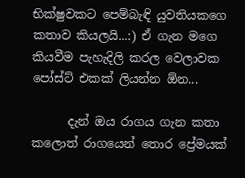භික්ෂුවකට පෙම්බැඳි යුවතියකගෙ කතාව කියලයි...:) ඒ ගැන මගෙ කියවීම පැහැදිලි කරල වෙලාවක පෝස්ට් එකක් ලියන්න ඕන...

      දැන් ඔය රාගය ගැන කතා කලොත් රාගයෙන් තොර ප්‍රේමයක්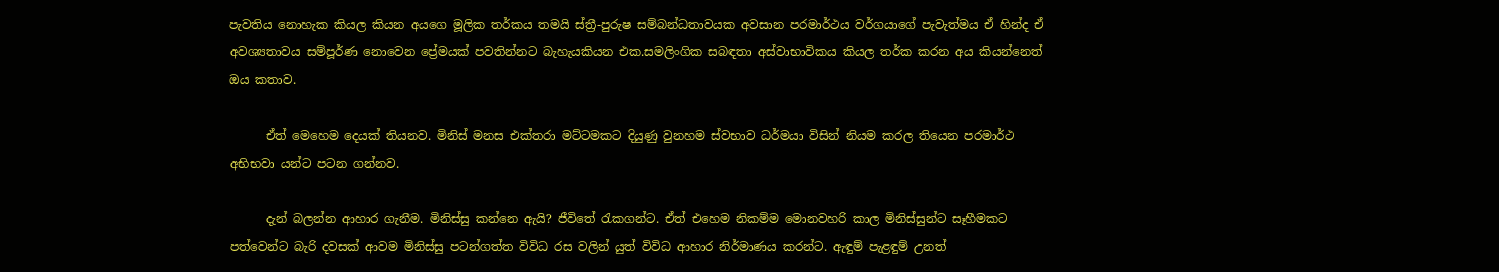පැවතිය නොහැක කියල කියන අයගෙ මූලික තර්කය තමයි ස්ත්‍රී-පුරුෂ සම්බන්ධතාවයක අවසාන පරමාර්ථය වර්ගයාගේ පැවැත්මය ඒ හින්ද ඒ අවශ්‍යතාවය සම්පූර්ණ නොවෙන ප්‍රේමයක් පවතින්නට බැහැයකියන එක.සමලිංගික සබඳතා අස්වාභාවිකය කියල තර්ක කරන අය කියන්නෙත් ඔය කතාව.

      ඒත් මෙහෙම දෙයක් තියනව. මිනිස් මනස එක්තරා මට්ටමකට දියුණු වුනහම ස්වභාව ධර්මයා විසින් නියම කරල තියෙන පරමාර්ථ අභිභවා යන්ට පටන ගන්නව.

      දැන් බලන්න ආහාර ගැනීම. මිනිස්සු කන්නෙ ඇයි? ජීවිතේ රැකගන්ට. ඒත් එහෙම නිකම්ම මොනවහරි කාල මිනිස්සුන්ට සෑහීමකට පත්වෙන්ට බැරි දවසක් ආවම මිනිස්සු පටන්ගත්ත විවිධ රස වලින් යුත් විවිධ ආහාර නිර්මාණය කරන්ට. ඇඳුම් පැළඳුම් උනත්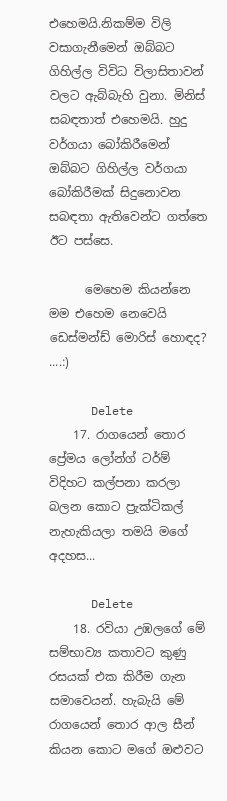එහෙමයි.නිකම්ම විලි වසාගැනීමෙන් ඔබ්බට ගිහිල්ල විවිධ විලාසිතාවන් වලට ඇබ්බැහි වුනා. මිනිස් සබඳතාත් එහෙමයි. හුදු වර්ගයා බෝකිරීමෙන් ඔබ්බට ගිහිල්ල වර්ගයා බෝකිරීමක් සිදුනොවන සබඳතා ඇතිවෙන්ට ගත්තෙ ඊට පස්සෙ.

      මෙහෙම කියන්නෙ මම එහෙම නෙවෙයි ඩෙස්මන්ඩ් මොරිස් හොඳද? ....:)

      Delete
    17. රාගයෙන් තොර ප්‍රේමය ලෝන්ග් ටර්ම් විදිහට කල්පනා කරලා බලන කොට ප්‍රැක්ටිකල් නැහැකියලා තමයි මගේ අදහස...

      Delete
    18. රවියා උඹලගේ මේ සම්භාව්‍ය කතාවට කුණු රසයක් එක කිරීම ගැන සමාවෙයන්. හැබැයි මේ රාගයෙන් තොර ආල සීන් කියන කොට මගේ ඔළුවට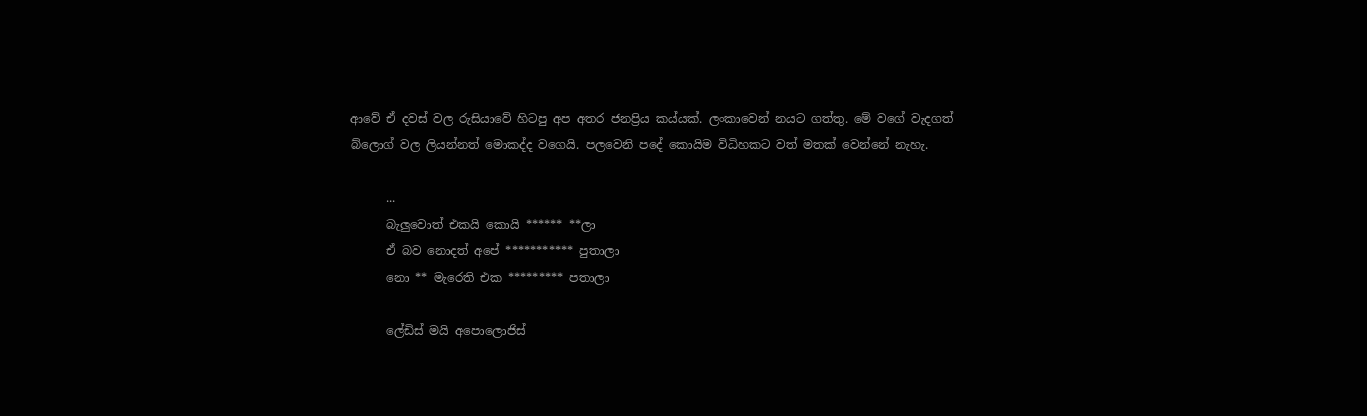ආවේ ඒ දවස් වල රුසියාවේ හිටපු අප අතර ජනප්‍රිය කය්යක්. ලංකාවෙන් නයට ගත්තු. මේ වගේ වැදගත් බ්ලොග් වල ලියන්නත් මොකද්ද වගෙයි. පලවෙනි පදේ කොයිම විධිහකට වත් මතක් වෙන්නේ නැහැ.

      ...
      බැලුවොත් එකයි කොයි ****** **ලා
      ඒ බව නොදත් අපේ *********** පුතාලා
      නො ** මැරෙති එක ********* පතාලා

      ලේඩිස් මයි අපොලොජිස්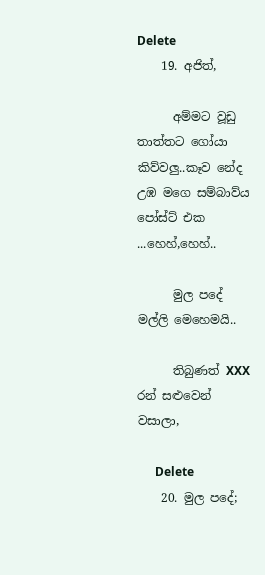Delete
    19. අජිත්,

      අම්මට වූඩු තාත්තට ගෝයා කිව්වලු..කෑව නේද උඹ මගෙ සම්බාව්ය පෝස්ට් එක ...හෙහ්,හෙහ්..

      මුල පදේ මල්ලි මෙහෙමයි..

      තිබුණත් XXX රන් සළුවෙන් වසාලා,

      Delete
    20. මුල පදේ;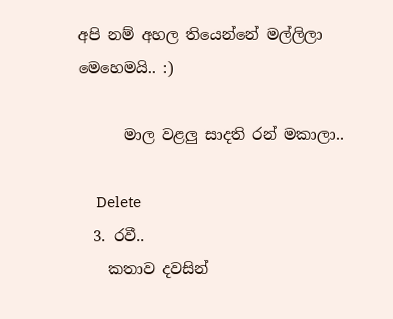අපි නම් අහල තියෙන්නේ මල්ලිලා මෙහෙමයි.. :)

      මාල වළලු සාදති රන් මකාලා..

      Delete
  3. රවී..
    කතාව දවසින්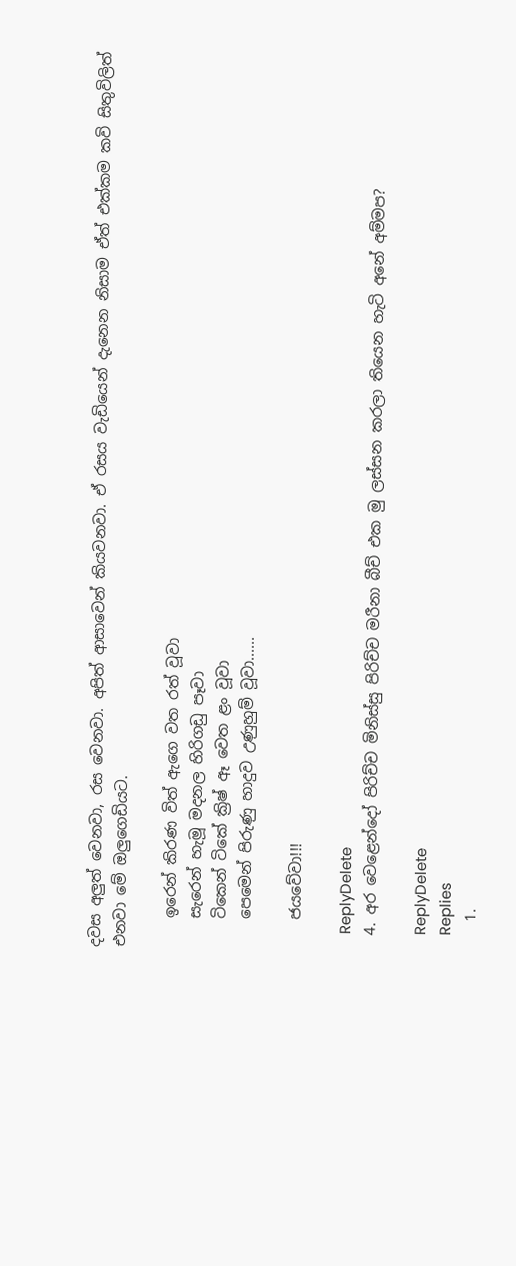දවස අලුත් වෙනවා, රස වෙනවා. අපිත් ආසාවෙන් කියවනවා. ඒ රසය වැඩියෙන් දැනෙන නිසාම ඒත් එක්කම කවි සිතුවිලිත් එනවා මේ ඔලුගෙඩියට.

    ඉරෙන් කිරණ විත් ඇගෙ වත රත් වූවා
    සැරෙන් හැමූ මදනල හිරිගඩු පෑවා
    ටිකෙන් ටිකේ ක්‍රිෂ් ඈ වෙත ළං වූවා
    පෙමෙන් පිරුණු හාදුව උණුහුම් වූවා......

    ජයවේවා!!!

    ReplyDelete
  4. අර වෙළෙන්දෝ පිරිච්ච මිනිස්සු පිරිච්ච මරීනා බීච් එක මු ලස්සන කරලා තියෙන හැටි අනේ අම්මප?

    ReplyDelete
    Replies
    1.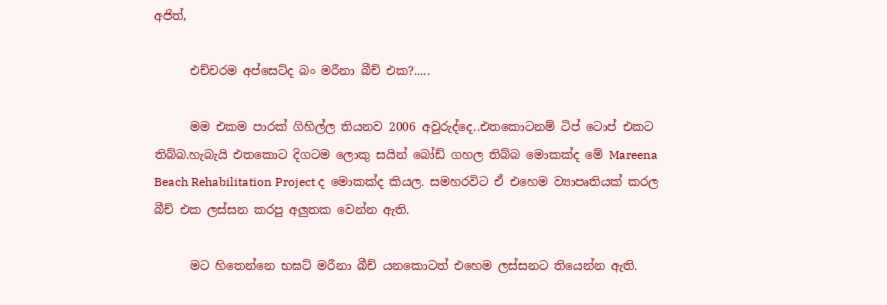අජිත්,

      එච්චරම අප්සෙට්ද බං මරීනා බීච් එක?.....

      මම එකම පාරක් ගිහිල්ල තියනව 2006 අවුරුද්දෙ..එතකොටනම් ටිප් ටොප් එකට තිබ්බ.හැබැයි එතකොට දිගටම ලොකු සයින් බෝඩ් ගහල තිබ්බ මොකක්ද මේ Mareena Beach Rehabilitation Project ද මොකක්ද කියල. සමහරවිට ඒ එහෙම ව්‍යාපෘතියක් කරල බීච් එක ලස්සන කරපු අලුතක වෙන්න ඇති.

      මට හිතෙන්නෙ භඝට් මරීනා බීච් යනකොටත් එහෙම ලස්සනට තියෙන්න ඇති.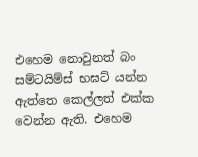එහෙම නොවුනත් බං සම්ටයිම්ස් භඝට් යන්න ඇත්තෙ කෙල්ලත් එක්ක වෙන්න ඇති. එහෙම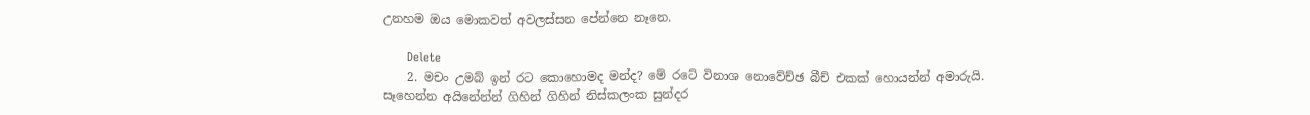උනහම ඔය මොකවත් අවලස්සන පේන්නෙ නෑනෙ.

      Delete
    2. මචං උමබ් ඉන් රට කොහොමද මන්ද? මේ රටේ විනාශ නොවේච්ඡ බීච් එකක් හොයන්න් අමාරුයි. සෑහෙන්න අයිනේන්න් ගිහින් ගිහින් නිස්කලංක සුන්දර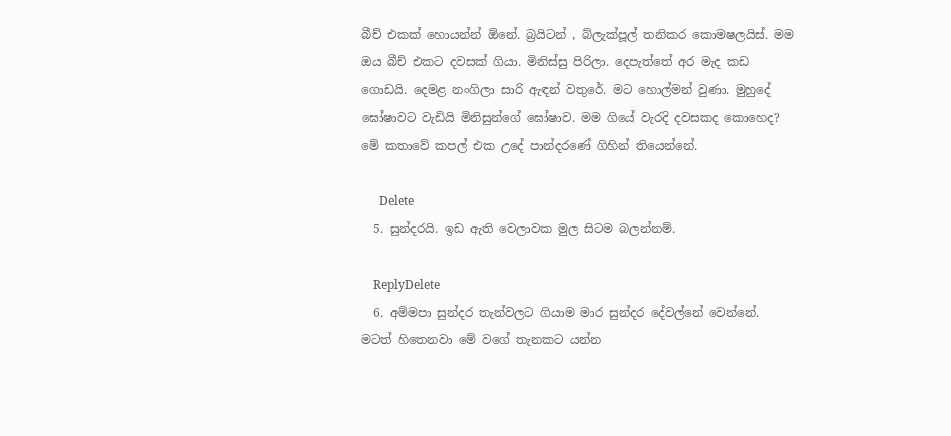බීච් එකක් හොයන්න් ඕනේ. බ්‍රයිටන් , බ්ලැක්පූල් තනිකර කොමෂලයිස්. මම ඔය බීච් එකට දවසක් ගියා. මිනිස්සු පිරිලා. දෙපැත්තේ අර මැද කඩ ගොඩයි. දෙමළ නංගිලා සාරි ඇඳන් වතුරේ. මට හොල්මන් වුණා. මුහුදේ ඝෝෂාවට වැඩියි මිනිසුන්ගේ ඝෝෂාව. මම ගියේ වැරදි දවසකද කොහෙද? මේ කතාවේ කපල් එක උදේ පාන්දරණේ ගිහින් තියෙන්නේ.

      Delete
  5. සුන්දරයි. ඉඩ ඇති වෙලාවක මුල සිටම බලන්නම්.

    ReplyDelete
  6. අම්මපා සුන්දර තැන්වලට ගියාම මාර සුන්දර දේවල්නේ වෙන්නේ. මටත් හිතෙනවා මේ වගේ තැනකට යන්න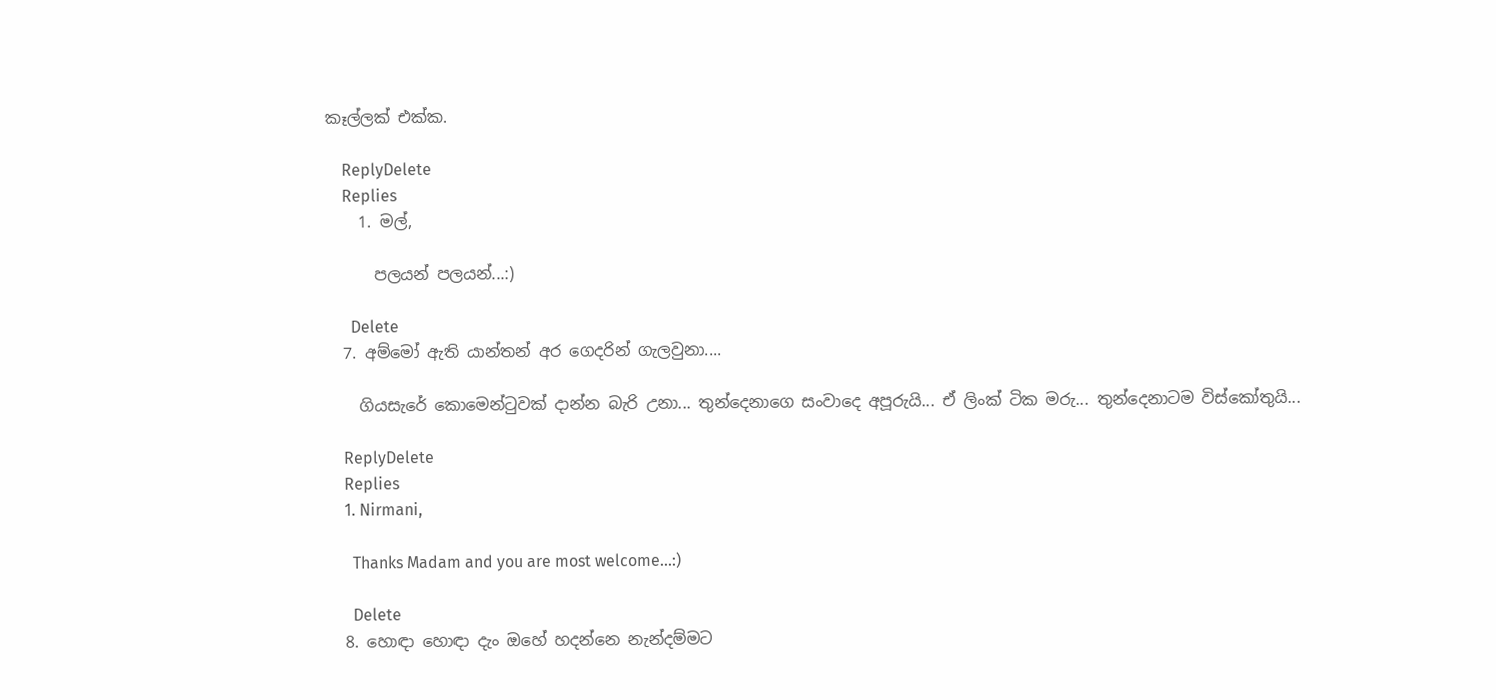කෑල්ලක් එක්ක.

    ReplyDelete
    Replies
    1. මල්,

      පලයන් පලයන්...:)

      Delete
  7. අම්මෝ ඇති යාන්තන් අර ගෙදරින් ගැලවුනා....

    ගියසැරේ කොමෙන්ටුවක් දාන්න බැරි උනා... තුන්දෙනාගෙ සංවාදෙ අපූරුයි... ඒ ලිංක් ටික මරු... තුන්දෙනාටම විස්කෝතුයි...

    ReplyDelete
    Replies
    1. Nirmani,

      Thanks Madam and you are most welcome...:)

      Delete
  8. හොඳා හොඳා දැං ඔහේ හදන්නෙ නැන්දම්මට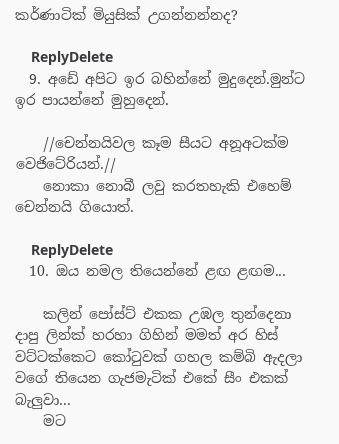කර්ණාටික් මියුසික් උගන්නන්නද?

    ReplyDelete
  9. අඩේ අපිට ඉර බහින්නේ මුදුදෙන්.මුන්ට ඉර පායන්නේ මුහුදෙන්.

    //චෙන්නයිවල කෑම සීයට අනූඅටක්ම වෙජිටේරියන්.//
    නොකා නොබී ලවු කරතහැකි එහෙම් චෙන්නයි ගියොත්.

    ReplyDelete
  10. ඔය නමල තියෙන්නේ ළඟ ළඟම...

    කලින් පෝස්ට් එකක උඹල තුන්දෙනා දාපු ලින්ක් හරහා ගිහින් මමත් අර හිස් වට්ටක්කෙට කෝටුවක් ගහල කම්බි ඇදලා වගේ තියෙන ගැජමැටික් එකේ සීං එකක් බැලුවා...
    මට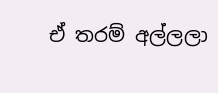ඒ තරම් අල්ලලා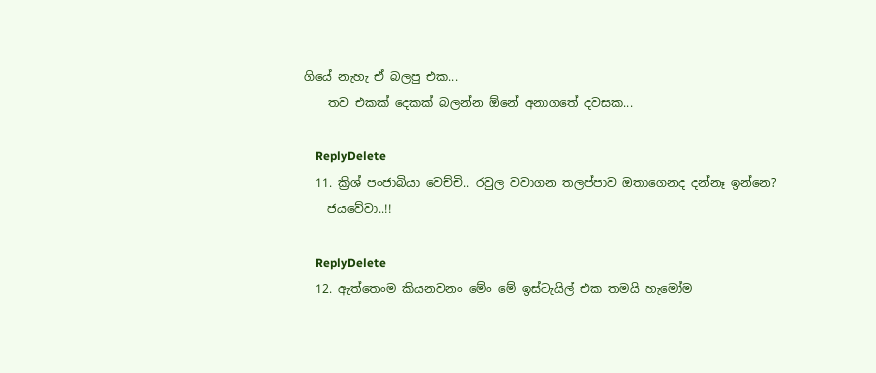ගියේ නැහැ ඒ බලපු එක...
    තව එකක් දෙකක් බලන්න ඕනේ අනාගතේ දවසක...

    ReplyDelete
  11. ක්‍රිශ් පංජාබියා වෙච්චි.. රවුල වවාගන තලප්පාව ඔතාගෙනද දන්නෑ ඉන්නෙ?
    ජයවේවා..!!

    ReplyDelete
  12. ඇත්තෙංම කියනවනං මේං මේ ඉස්ටැයිල් එක තමයි හැමෝම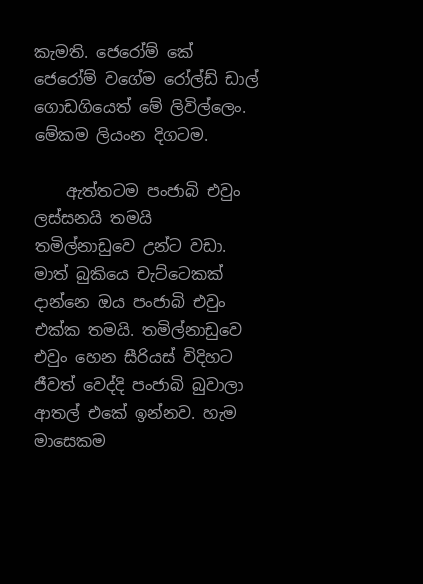කැමති. ජෙරෝම් කේ ජෙරෝම් වගේම රෝල්ඩ් ඩාල් ගොඩගියෙත් මේ ලිවිල්ලෙං. මේකම ලියංන දිගටම.

    ඇත්තටම පංජාබි එවුං ලස්සනයි තමයි තමිල්නාඩුවෙ උන්ට වඩා. මාත් බුකියෙ චැට්ටෙකක් දාන්නෙ ඔය පංජාබි එවුං එක්ක තමයි. තමිල්නාඩුවෙ එවුං හෙන සීරියස් විදිහට ජීවත් වෙද්දි පංජාබි බුවාලා ආතල් එකේ ඉන්නව. හැම මාසෙකම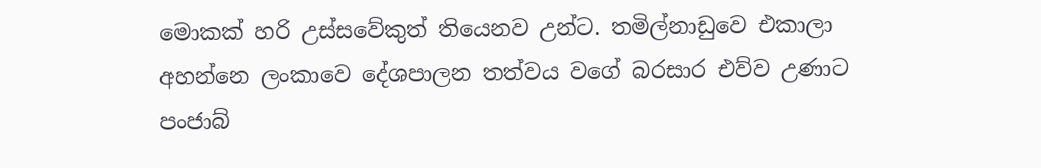මොකක් හරි උස්සවේකුත් තියෙනව උන්ට. තමිල්නාඩුවෙ එකාලා අහන්නෙ ලංකාවෙ දේශපාලන තත්වය වගේ බරසාර එව්ව උණාට පංජාබ්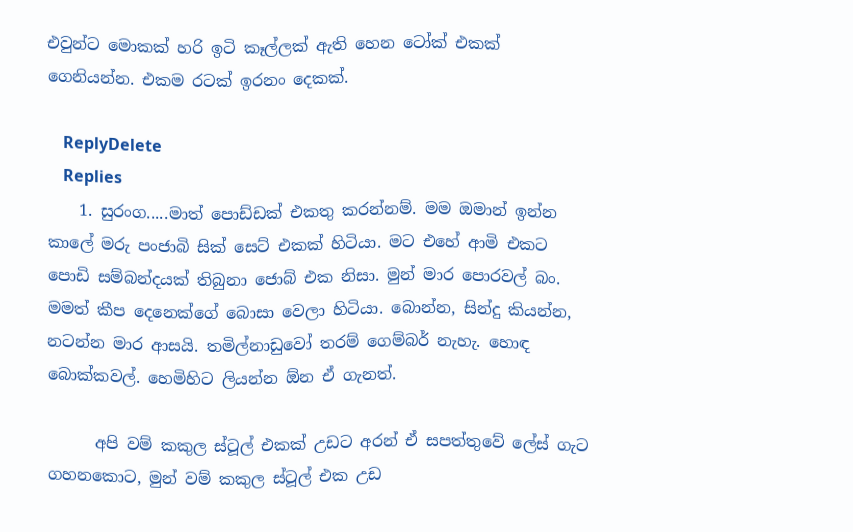එවුන්ට මොකක් හරි ඉටි කෑල්ලක් ඇති හෙන ටෝක් එකක් ගෙනියන්න. එකම රටක් ඉරනං දෙකක්.

    ReplyDelete
    Replies
    1. සුරංග.....මාත් පොඩ්ඩක් එකතු කරන්නම්. මම ඔමාන් ඉන්න කාලේ මරු පංජාබි සික් සෙට් එකක් හිටියා. මට එහේ ආමි එකට පොඩි සම්බන්දයක් තිබුනා ජොබ් එක නිසා. මුන් මාර පොරවල් බං. මමත් කීප දෙනෙක්ගේ බොසා වෙලා හිටියා. බොන්න, සින්දු කියන්න, නටන්න මාර ආසයි. තමිල්නාඩුවෝ තරම් ගෙම්බර් නැහැ. හොඳ බොක්කවල්. හෙමිහිට ලියන්න ඕන ඒ ගැනත්.

      අපි වම් කකුල ස්ටූල් එකක් උඩට අරන් ඒ සපත්තුවේ ලේස් ගැට ගහනකොට, මුන් වම් කකුල ස්ටූල් එක උඩ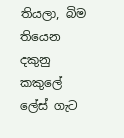තියලා, බිම තියෙන දකුනු කකුලේ ලේස් ගැට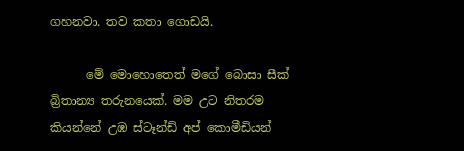ගහනවා. තව කතා ගොඩයි.

      මේ මොහොතෙත් මගේ බොසා සීක් බ්‍රිතාන්‍ය තරුනයෙක්. මම උට නිතරම කියන්නේ උඹ ස්ටෑන්ඩ් අප් කොමීඩියන්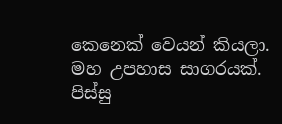කෙනෙක් වෙයන් කියලා. මහ උපහාස සාගරයක්. පිස්සු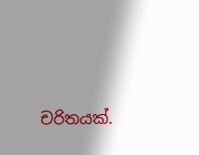චරිතයක්.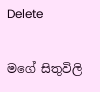Delete

මගේ සිතුවිලි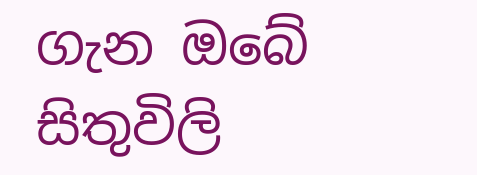ගැන ඔබේ සිතුවිලි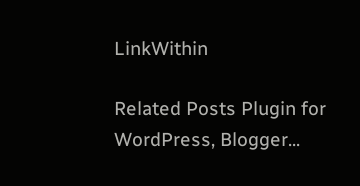LinkWithin

Related Posts Plugin for WordPress, Blogger...